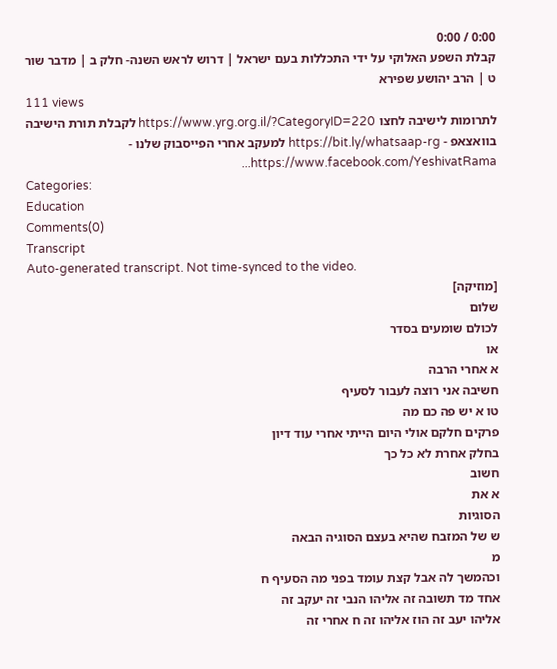0:00 / 0:00
קבלת השפע האלוקי על ידי התכללות בעם ישראל | דרוש לראש השנה- חלק ב | מדבר שור ט | הרב יהושע שפירא
111 views
לתרומות לישיבה לחצו https://www.yrg.org.il/?CategoryID=220 לקבלת תורת הישיבה בוואצאפ - https://bit.ly/whatsaap-rg למעקב אחרי הפייסבוק שלנו - https://www.facebook.com/YeshivatRama...
Categories:
Education
Comments(0)
Transcript
Auto-generated transcript. Not time-synced to the video.
[מוזיקה]
שלום
לכולם שומעים בסדר
או
א אחרי הרבה
חשיבה אני רוצה לעבור לסעיף
טו א יש פה כם מה
פרקים חלקם אולי היום הייתי אחרי עוד דיון
בחלק אחרת לא כל כך
חשוב
א את
הסוגיות
ש של המזבח שהיא בעצם הסוגיה הבאה
מ
וכהמשך לה אבל קצת עומד בפני מה הסעיף ח
אחד מד תשובה זה אליהו הנבי זה יעקב זה
אליהו יעב זה הוז אליהו זה ח אחרי זה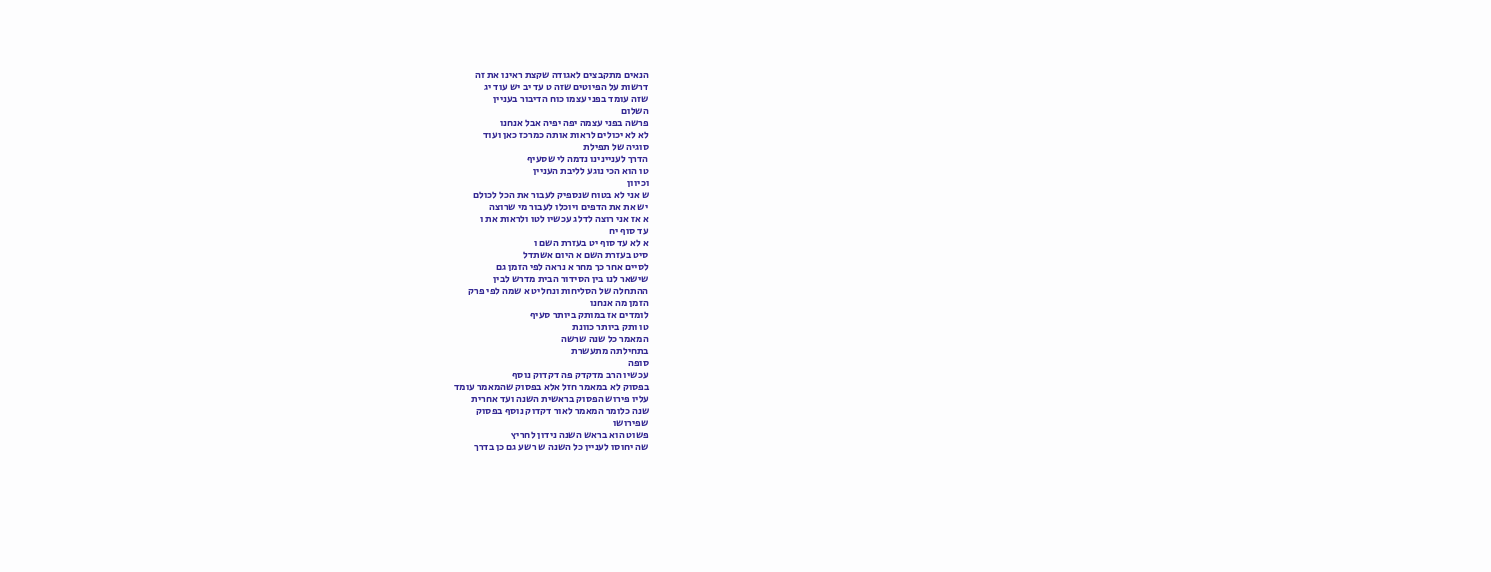הנאים מתקבצים לאגודה שקצת ראינו את זה
דרשות על הפיוטים שזה ט עד יב יש עוד יג
שזה עומד בפני עצמו כוח הדיבור בעניין
השלום
פרשה בפני עצמה יפה יפיה אבל אנחנו
לא לא יכולים לראות אותה כמרכז כאן ועוד
סוגיה של תפילת
הדרך לעניינינו נדמה לי שסעיף
טו הוא הכי נוגע לליבת העניין
וכיוון
ש אני לא בטוח שנספיק לעבור את הכל לכולם
יש את את הדפים ויוכלו לעבור מי שרוצה
א אז אני רוצה לדלג עכשיו לטו ולראות את ו
עד סוף יח
א לא עד סוף יט בעזרת השם ו
סיט בעזרת השם א היום אשתדל
לסיים אחר כך מחר א נראה לפי הזמן גם
שישאר לנו בין הסידור הבית מדרש לבין
ההתחלה של הסליחות ונחליט א שמה לפי פרק
הזמן מה אנחנו
לומדים אז במותק ביותר סעיף
טו ותק ביותר כוונת
המאמר כל שנה שרשה
בתחילתה מתעשרת
סופה
עכשיו הרב מדקדק פה דקדוק נוסף
בפסוק לא במאמר חזל אלא בפסוק שהמאמר עומד
עליו פירוש הפסוק בראשית השנה ועד אחרית
שנה כלומר המאמר לאור דקדוק נוסף בפסוק
שפירושו
פשוט הוא בראש השנה נידון לחריץ
שה יחוסו לעניין כל השנה ש רשע גם כן בדרך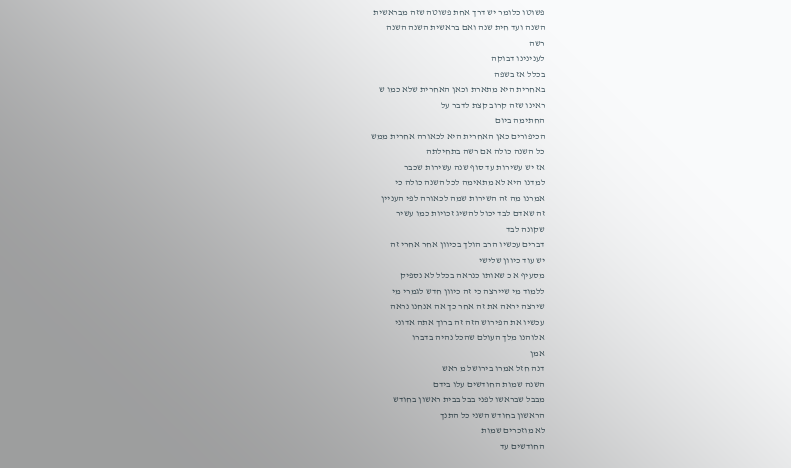פשוטו כלומר יש דרך אחת פשוטה שזה מבראשית
השנה ועד חית שנה ואם בראשית השנה השנה
רשה
לענינינו דבוקה
בכלל אז בשפה
באחרית היא מתארת וכאן האחרית שלא כמו ש
ראינו שזה קרוב קצת לדבר על
החתימה ביום
הכיפורים כאן האחרית היא לכאורה אחרית ממש
כל השנה כולה אם רשה בתחילתה
אז יש עשירות עד סוף שנה עשירות שכבר
למדנו היא לא מתאימה לכל השנה כולה כי
אמרנו מה זה השירות שמה לכאורה לפי העניין
זה שאדם לבד יכול להשיג זכויות כמו עשיר
שקונה לבד
דברים עכשיו הרב הולך בכיוון אחר אחרי זה
יש עוד כיוון שלישי
מסעיף א כ שאותו כנראה בכלל לא נספיק
ללמוד מי שיירצה כי זה כיוון חדש לגמרי מי
שירצה יראה את זה אחר כך אה אנחנו נראה
עכשיו את הפירוש הזה זה ברוך אתה אדוני
אלוהנו מלך העולם שהכל נהיה בדברו
אמן
דנה חזל אמרו בירושל מ ראש
השנה שמות החודשים עלו בידם
מבבל שבראשו לפני בבל בבית ראשון בחודש
הראשון בחודש השני כל התנך
לא מוזכרים שמות
החודשים עד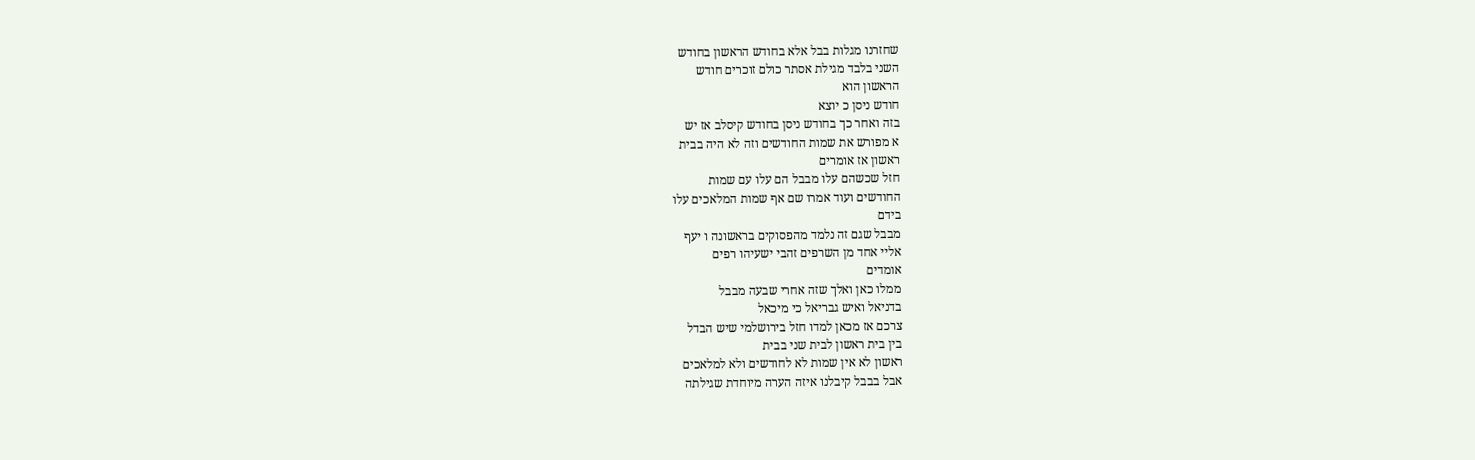שחזרנו מגלות בבל אלא בחודש הראשון בחודש
השני בלבד מגילת אסתר כולם זוכרים חודש
הראשון הוא
חודש ניסן כ יוצא
בזה ואחר כך בחודש ניסן בחודש קיסלב אז יש
א מפורש את שמות החודשים וזה לא היה בבית
ראשון אז אומרים
חזל שכשהם עלו מבבל הם עלו עם שמות
החודשים ועוד אמרו שם אף שמות המלאכים עלו
בידם
מבבל שגם זה נלמד מהפסוקים בראשונה ו יעף
אליי אחד מן השרפים זהבי ישעיהו רפים
אומדים
ממלו כאן ואלך שזה אחרי שבעה מבבל
בדניאל ואיש גבריאל כי מיכאל
צרכם אז מכאן למדו חזל בירושלמי שיש הבדל
בין בית ראשון לבית שני בבית
ראשון לא אין שמות לא לחודשים ולא למלאכים
אבל בבבל קיבלנו איזה הערה מיוחדת שגילתה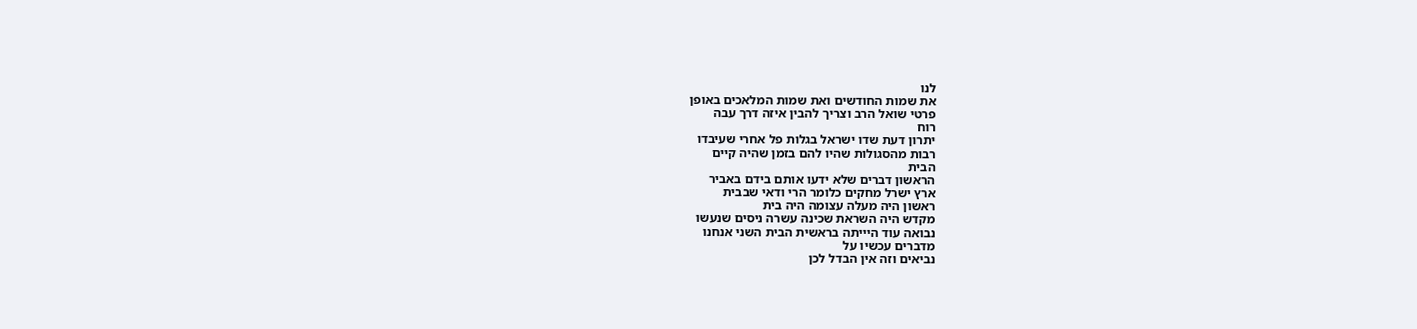לנו
את שמות החודשים ואת שמות המלאכים באופן
פרטי שואל הרב וצריך להבין איזה דרך עבה
רוח
יתרון דעת שדו ישראל בגלות פל אחרי שעיבדו
רבות מהסגולות שהיו להם בזמן שהיה קיים
הבית
הראשון דברים שלא ידעו אותם בידם באביר
ארץ ישרל מחקים כלומר הרי ודאי שבבית
ראשון היה מעלה עצומה היה בית
מקדש היה השראת שכינה עשרה ניסים שנעשו
נבואה עוד היייתה בראשית הבית השני אנחנו
מדברים עכשיו על
נביאים וזה אין הבדל לכן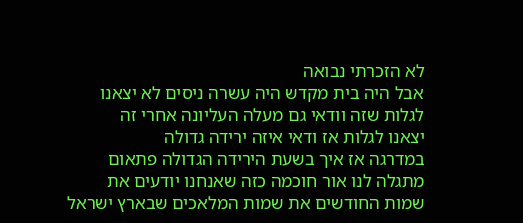לא הזכרתי נבואה
אבל היה בית מקדש היה עשרה ניסים לא יצאנו
לגלות שזה וודאי גם מעלה העליונה אחרי זה
יצאנו לגלות אז ודאי איזה ירידה גדולה
במדרגה אז איך בשעת הירידה הגדולה פתאום
מתגלה לנו אור חוכמה כזה שאנחנו יודעים את
שמות החודשים את שמות המלאכים שבארץ ישראל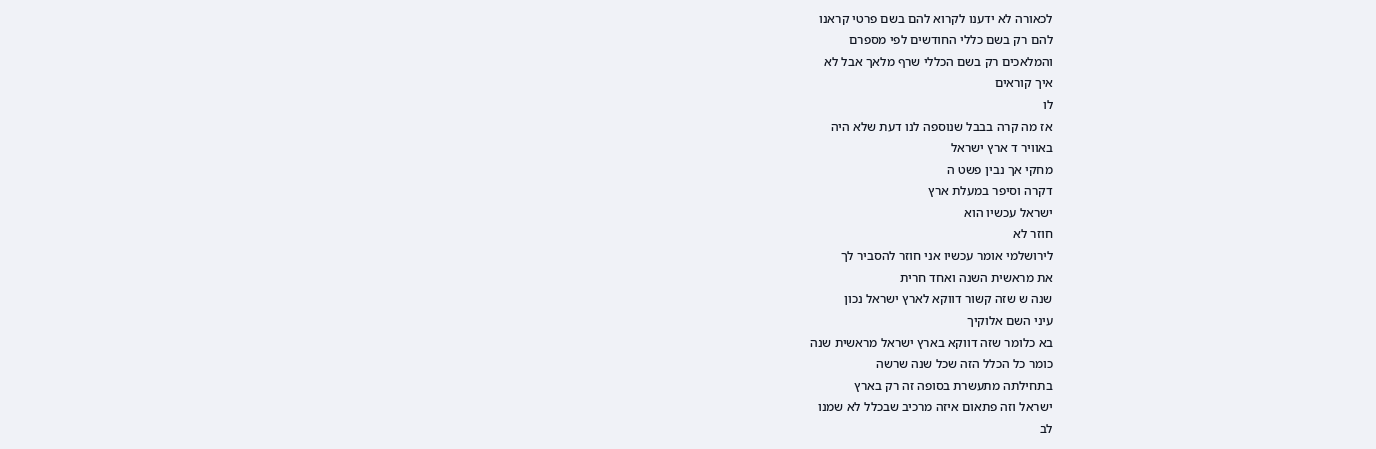לכאורה לא ידענו לקרוא להם בשם פרטי קראנו
להם רק בשם כללי החודשים לפי מספרם
והמלאכים רק בשם הכללי שרף מלאך אבל לא
איך קוראים
לו
אז מה קרה בבבל שנוספה לנו דעת שלא היה
באוויר ד ארץ ישראל
מחקי אך נבין פשט ה
דקרה וסיפר במעלת ארץ
ישראל עכשיו הוא
חוזר לא
לירושלמי אומר עכשיו אני חוזר להסביר לך
את מראשית השנה ואחד חרית
שנה ש שזה קשור דווקא לארץ ישראל נכון
עיני השם אלוקיך
בא כלומר שזה דווקא בארץ ישראל מראשית שנה
כומר כל הכלל הזה שכל שנה שרשה
בתחילתה מתעשרת בסופה זה רק בארץ
ישראל וזה פתאום איזה מרכיב שבכלל לא שמנו
לב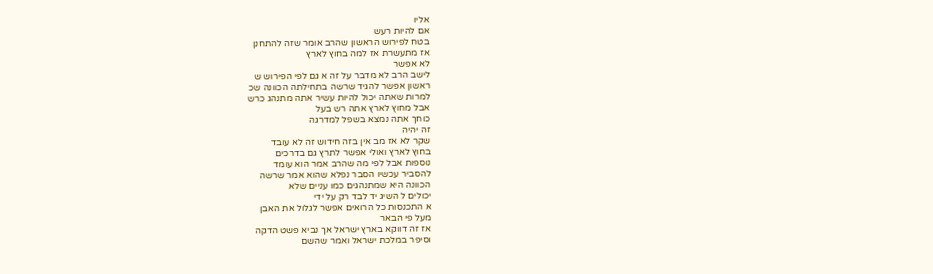אליו
אם להיות רעש
בטח לפירוש הראשון שהרב אומר שזה להתחנן
אז מתעשרת אז למה בחוץ לארץ
לא אפשר
לישב הרב לא מדבר על זה א גם לפי הפירוש ש
ראשון אפשר להגיד שרשה בתחילתה הכוונה שכ
למרות שאתה יכול להיות עשיר אתה מתנהג כרש
אבל מחוץ לארץ אתה רש בעל
כוחך אתה נמצא בשפל למדרגה
זה יהיה
שקר לא אז מב אין בזה חידוש זה לא עובד
בחוץ לארץ ואולי אפשר לתרץ גם בדרכים
נוספות אבל לפי מה שהרב אמר הוא עומד
להסביר עכשיו הסבר נפלא שהוא אמר שרשה
הכוונה היא שמתנהגים כמו עניים שלא
יכולים ל השיג יד לבד רק על ידי
א התכנסות כל הרואים אפשר לגלול את האבן
מעל פי הבאר
אז זה דווקא בארץ ישראל אך נביא פשט הדקה
וסיפר במלכת ישראל ואמר שהשם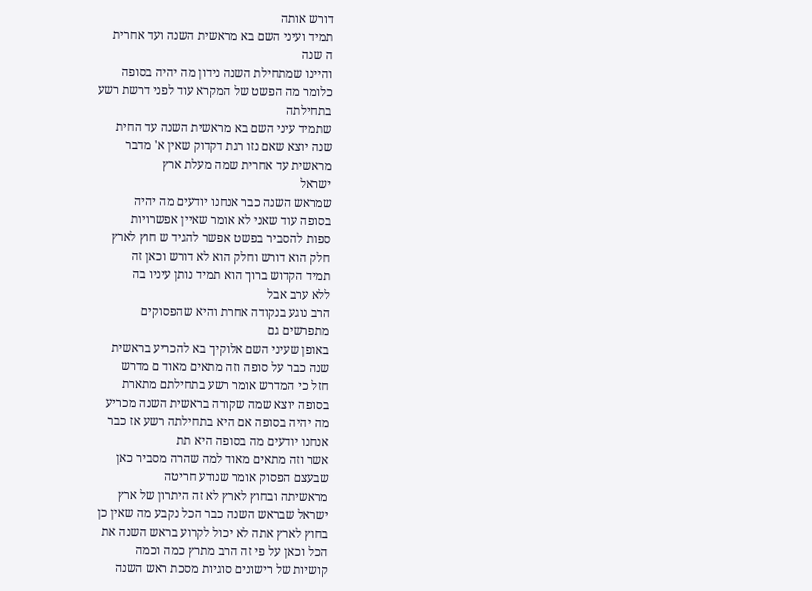דורש אותה
תמיד ועיני השם בא מראשית השנה ועד אחרית
ה שנה
והיינו שמתחילת השנה נידון מה יהיה בסופה
כלומר מה הפשט של המקרא עוד לפני דרשת רשע
בתחילתה
שתמיד עיני השם בא מראשית השנה עד החית
שנה יוצא שאם נזו רגת דקדוק שאין א' מדבר
מראשית עד אחרית שמה מעלת ארץ
ישראל
שמראש השנה כבר אנחנו יודעים מה יהיה
בסופה עוד שאני לא אומר שאיין אפשרויות
ספות להסביר בפשט אפשר להגיד ש חוץ לארץ
חלק הוא דורש וחלק הוא לא דורש וכאן זה
תמיד הקדוש ברוך הוא תמיד נותן עיניו בה
ללא ערב אבל
הרב נוגע בנקודה אחרת והיא שהפסוקים
מתפרשים גם
באופן שעיני השם אלוקיך בא להכריע בראשית
שנה כבר על סופה וזה מתאים מאוד ם מדרש
חזל כי המדרש אומר רשע בתחילתם מתארת
בסופה יוצא שמה שקורה בראשית השנה מכריע
מה יהיה בסופה אם היא בתחילתה רשע אז כבר
אנחנו יודעים מה בסופה היא תת
אשר וזה מתאים מאוד למה שהרה מסביר כאן
שבעצם הפסוק אומר שנודע חריטה
מראשיתה ובחוץ לארץ לא זה היתרון של ארץ
ישראל שבראש השנה כבר הכל נקבע מה שאין כן
בחוץ לארץ אתה לא יכול לקרוע בראש השנה את
הכל וכאן על פי זה הרב מתרץ כמה וכמה
קושיות של רישונים סוגיות מסכת ראש השנה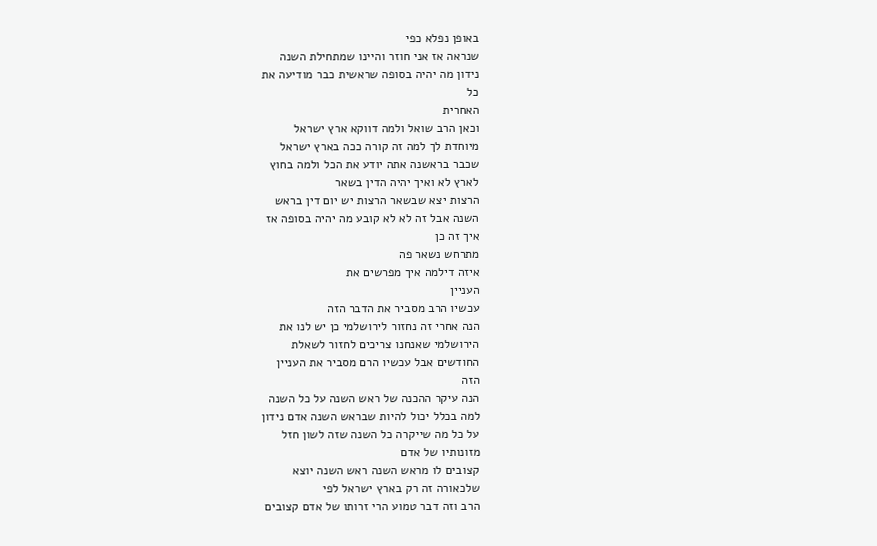באופן נפלא כפי
שנראה אז אני חוזר והיינו שמתחילת השנה
נידון מה יהיה בסופה שראשית כבר מודיעה את
כל
האחרית
וכאן הרב שואל ולמה דווקא ארץ ישראל
מיוחדת לך למה זה קורה ככה בארץ ישראל
שכבר בראשנה אתה יודע את הכל ולמה בחוץ
לארץ לא ואיך יהיה הדין בשאר
הרצות יצא שבשאר הרצות יש יום דין בראש
השנה אבל זה לא לא קובע מה יהיה בסופה אז
איך זה כן
מתרחש נשאר פה
איזה דילמה איך מפרשים את
העניין
עכשיו הרב מסביר את הדבר הזה
הנה אחרי זה נחזור לירושלמי כן יש לנו את
הירושלמי שאנחנו צריכים לחזור לשאלת
החודשים אבל עכשיו הרם מסביר את העניין
הזה
הנה עיקר ההכנה של ראש השנה על כל השנה
למה בכלל יכול להיות שבראש השנה אדם נידון
על כל מה שייקרה כל השנה שזה לשון חזל
מזונותיו של אדם
קצובים לו מראש השנה ראש השנה יוצא
שלכאורה זה רק בארץ ישראל לפי
הרב וזה דבר טמוע הרי זרותו של אדם קצובים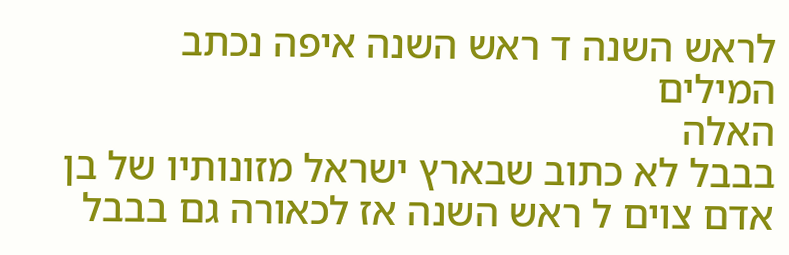לראש השנה ד ראש השנה איפה נכתב המילים
האלה
בבבל לא כתוב שבארץ ישראל מזונותיו של בן
אדם צוים ל ראש השנה אז לכאורה גם בבבל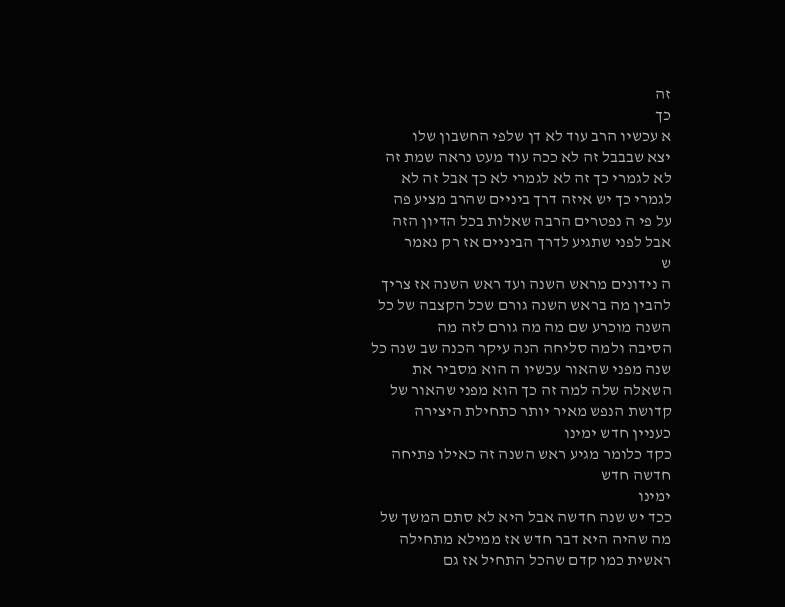זה
כך
א עכשיו הרב עוד לא דן שלפי החשבון שלו
יצא שבבבל זה לא ככה עוד מעט נראה שמת זה
לא לגמרי כך זה לא לגמרי לא כך אבל זה לא
לגמרי כך יש איזה דרך ביניים שהרב מציע פה
על פי ה נפטרים הרבה שאלות בכל הדיון הזה
אבל לפני שתגיע לדרך הביניים אז רק נאמר
ש
ה נידונים מראש השנה ועד ראש השנה אז צריך
להבין מה בראש השנה גורם שכל הקצבה של כל
השנה מוכרע שם מה מה גורם לזה מה
הסיבה ולמה סליחה הנה עיקר הכנה שב שנה כל
שנה מפני שהאור עכשיו ה הוא מסביר את
השאלה שלה למה זה כך הוא מפני שהאור של
קדושת הנפש מאיר יותר כתחילת היצירה
כעניין חדש ימינו
כקד כלומר מגיע ראש השנה זה כאילו פתיחה
חדשה חדש
ימינו
ככד יש שנה חדשה אבל היא לא סתם המשך של
מה שהיה היא דבר חדש אז ממילא מתחילה
ראשית כמו קדם שהכל התחיל אז גם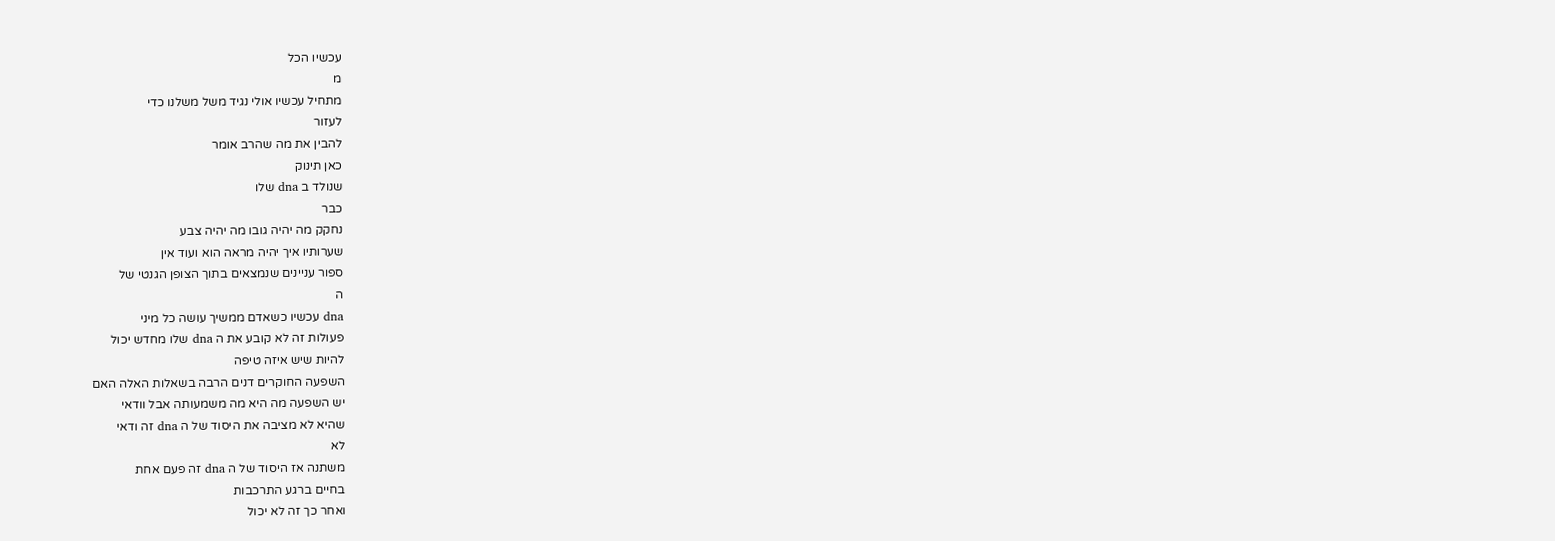עכשיו הכל
מ
מתחיל עכשיו אולי נגיד משל משלנו כדי
לעזור
להבין את מה שהרב אומר
כאן תינוק
שנולד ב dna שלו
כבר
נחקק מה יהיה גובו מה יהיה צבע
שערותיו איך יהיה מראה הוא ועוד אין
ספור עניינים שנמצאים בתוך הצופן הגנטי של
ה
dna עכשיו כשאדם ממשיך עושה כל מיני
פעולות זה לא קובע את ה dna שלו מחדש יכול
להיות שיש איזה טיפה
השפעה החוקרים דנים הרבה בשאלות האלה האם
יש השפעה מה היא מה משמעותה אבל וודאי
שהיא לא מציבה את היסוד של ה dna זה ודאי
לא
משתנה אז היסוד של ה dna זה פעם אחת
בחיים ברגע התרכבות
ואחר כך זה לא יכול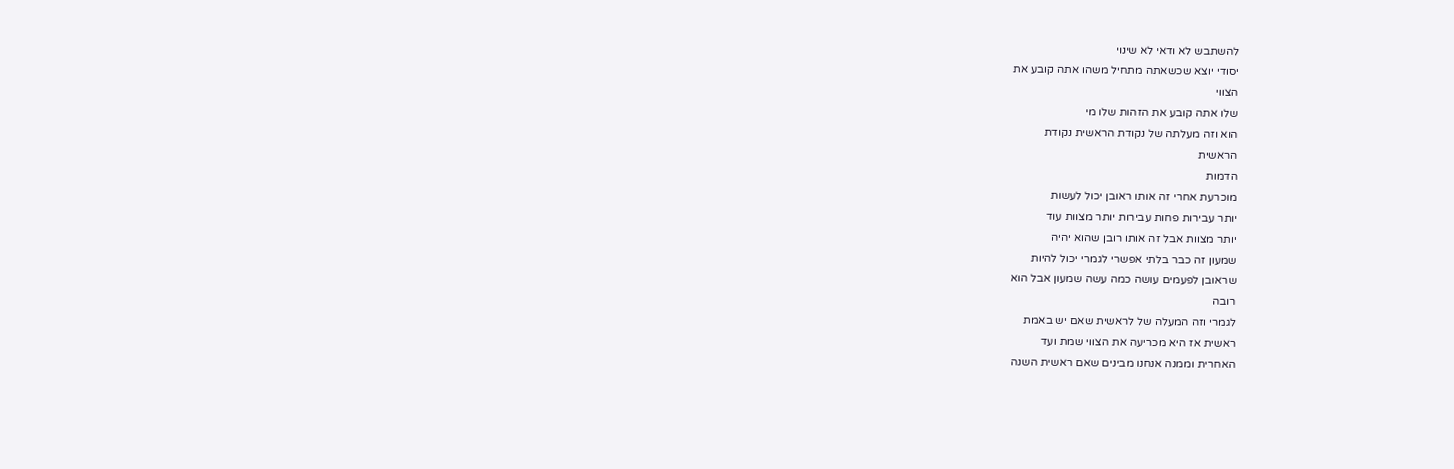להשתבש לא ודאי לא שינוי
יסודי יוצא שכשאתה מתחיל משהו אתה קובע את
הצווי
שלו אתה קובע את הזהות שלו מי
הוא וזה מעלתה של נקודת הראשית נקודת
הראשית
הדמות
מוכרעת אחרי זה אותו ראובן יכול לעשות
יותר עבירות פחות עבירות יותר מצוות עוד
יותר מצוות אבל זה אותו רובן שהוא יהיה
שמעון זה כבר בלתי אפשרי לגמרי יכול להיות
שראובן לפעמים עושה כמה עשה שמעון אבל הוא
רובה
לגמרי וזה המעלה של לראשית שאם יש באמת
ראשית אז היא מכריעה את הצווי שמת ועד
האחרית וממנה אנחנו מבינים שאם ראשית השנה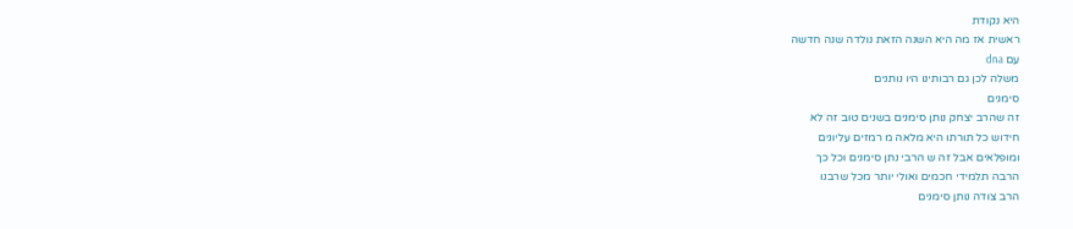היא נקודת
ראשית אז מה היא השנה הזאת נולדה שנה חדשה
עם dna
משלה לכן גם רבותינו היו נותנים
סימנים
זה שהרב יצחק נותן סימנים בשנים טוב זה לא
חידוש כל תורתו היא מלאה מ רמזים עליונים
ומופלאים אבל זה ש הרבי נתן סימנים וכל כך
הרבה תלמידי חכמים ואולי יותר מכל שרבנו
הרב צודה נותן סימנים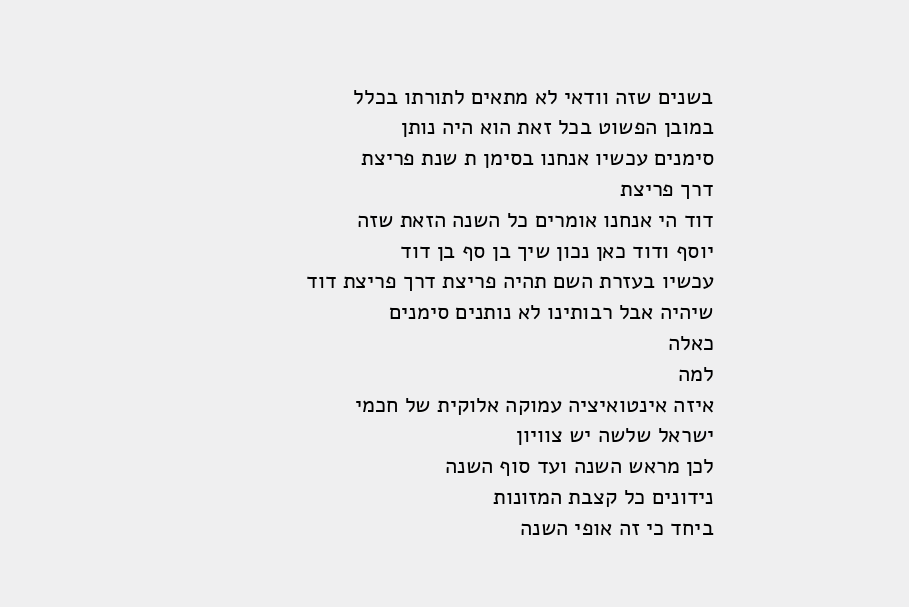בשנים שזה וודאי לא מתאים לתורתו בכלל
במובן הפשוט בכל זאת הוא היה נותן
סימנים עכשיו אנחנו בסימן ת שנת פריצת
דרך פריצת
דוד הי אנחנו אומרים כל השנה הזאת שזה
יוסף ודוד כאן נכון שיך בן סף בן דוד
עכשיו בעזרת השם תהיה פריצת דרך פריצת דוד
שיהיה אבל רבותינו לא נותנים סימנים
כאלה
למה
איזה אינטואיציה עמוקה אלוקית של חכמי
ישראל שלשה יש צוויון
לכן מראש השנה ועד סוף השנה
נידונים כל קצבת המזונות
ביחד כי זה אופי השנה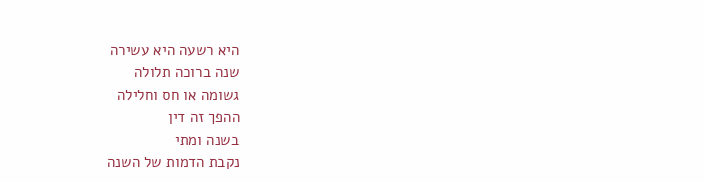היא רשעה היא עשירה
שנה ברוכה תלולה
גשומה או חס וחלילה
ההפך זה דין
בשנה ומתי
נקבת הדמות של השנה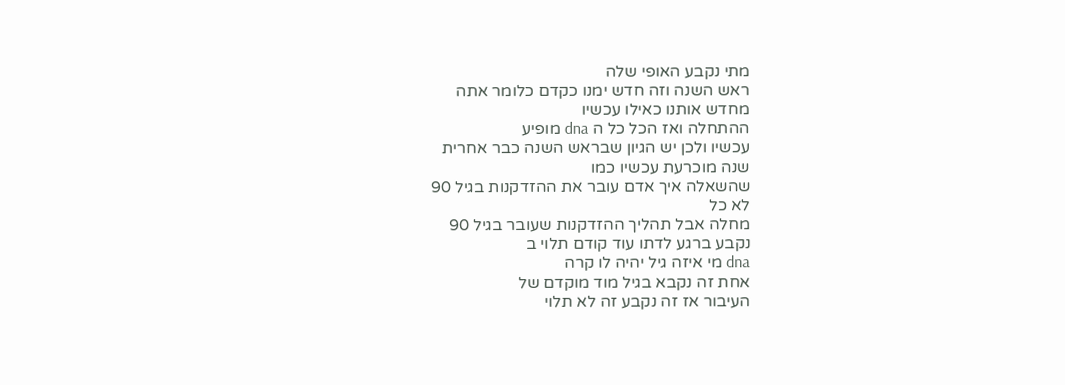מתי נקבע האופי שלה
ראש השנה וזה חדש ימנו כקדם כלומר אתה
מחדש אותנו כאילו עכשיו
ההתחלה ואז הכל כל ה dna מופיע
עכשיו ולכן יש הגיון שבראש השנה כבר אחרית
שנה מוכרעת עכשיו כמו
שהשאלה איך אדם עובר את ההזדקנות בגיל 90
לא כל
מחלה אבל תהליך ההזדקנות שעובר בגיל 90
נקבע ברגע לדתו עוד קודם תלוי ב
dna מי איזה גיל יהיה לו קרה
אחת זה נקבא בגיל מוד מוקדם של
העיבור אז זה נקבע זה לא תלוי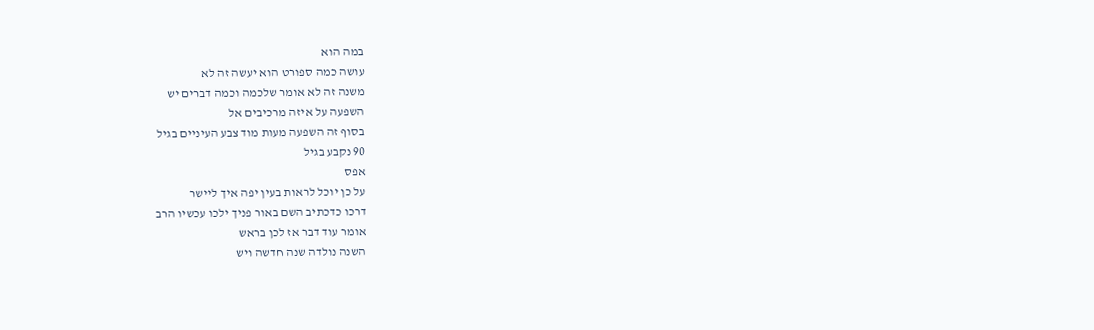במה הוא
עושה כמה ספורט הוא יעשה זה לא
משנה זה לא אומר שלכמה וכמה דברים יש
השפעה על איזה מרכיבים אל
בסוף זה השפעה מעות מוד צבע העיניים בגיל
90 נקבע בגיל
אפס
על כן יוכל לראות בעין יפה איך ליישר
דרכו כדכתיב השם באור פניך ילכו עכשיו הרב
אומר עוד דבר אז לכן בראש
השנה נולדה שנה חדשה ויש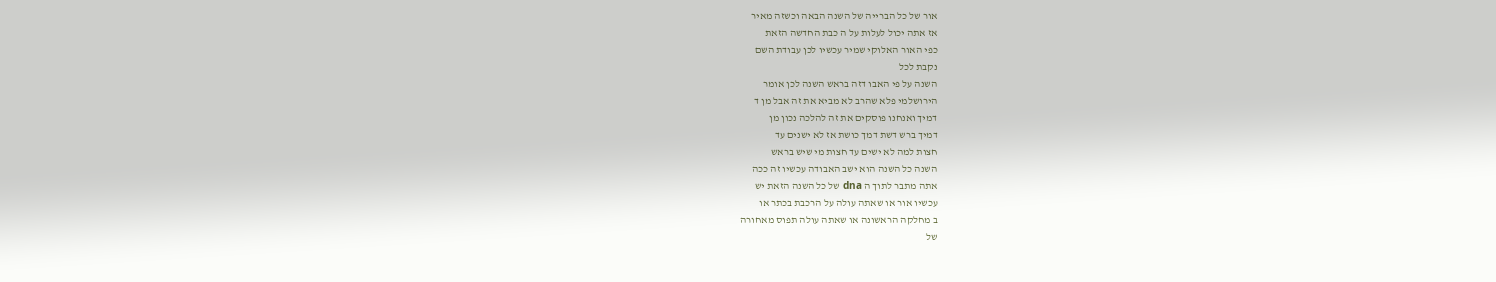אור של כל הברייה של השנה הבאה וכשזה מאיר
אז אתה יכול לעלות על ה כבת החדשה הזאת
כפי האור האלוקי שמיר עכשיו לכן עבודת השם
נקבת לכל
השנה על פי האבו דזה בראש השנה לכן אומר
הירושלמי פלא שהרב לא מביא את זה אבל מן ד
דמיך ואנחנו פוסקים את זה להלכה נכון מן
דמיך ברש דשת דמך כושת אז לא ישנים עד
חצות למה לא ישים עד חצות מי שיש בראש
השנה כל השנה הוא ישב האבודה עכשיו זה ככה
אתה מתבר לתוך ה dna של כל השנה הזאת יש
עכשיו אור או שאתה עולה על הרכבת בכתר או
ב מחלקה הראשונה או שאתה עולה תפוס מאחורה
של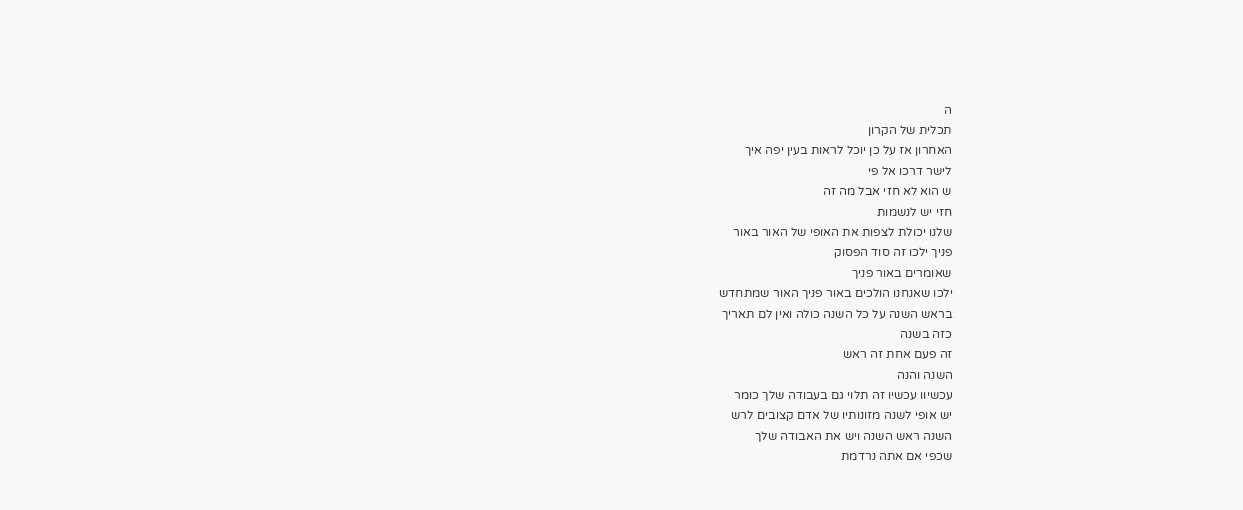ה
תכלית של הקרון
האחרון אז על כן יוכל לראות בעין יפה איך
לישר דרכו אל פי
ש הוא לא חזי אבל מה זה
חזי יש לנשמות
שלנו יכולת לצפות את האופי של האור באור
פניך ילכו זה סוד הפסוק
שאומרים באור פניך
ילכו שאנחנו הולכים באור פניך האור שמתחדש
בראש השנה על כל השנה כולה ואין לם תאריך
כזה בשנה
זה פעם אחת זה ראש
השנה והנה
עכשיוו עכשיו זה תלוי גם בעבודה שלך כומר
יש אופי לשנה מזונותיו של אדם קצובים לרש
השנה ראש השנה ויש את האבודה שלך
שכפי אם אתה נרדמת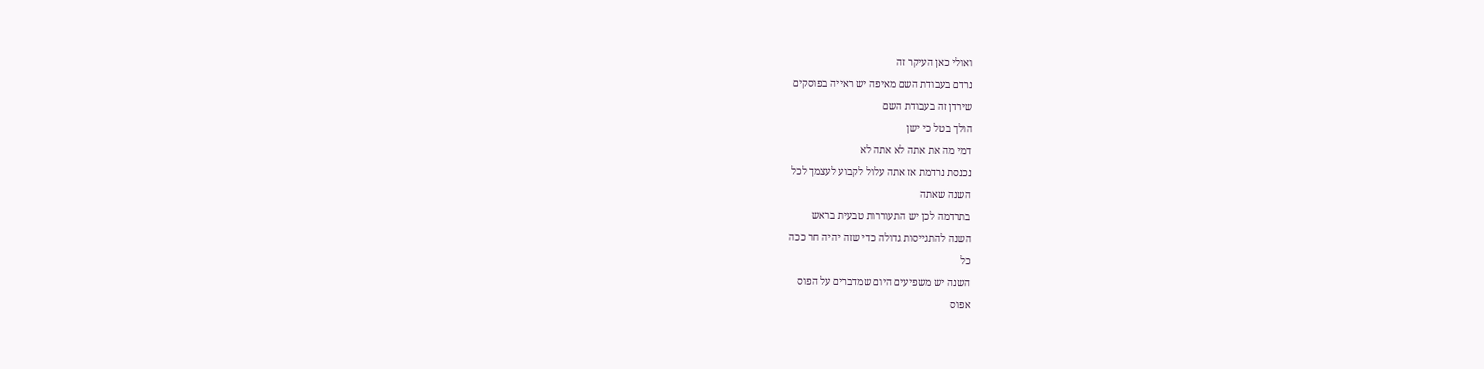ואולי כאן העיקר זה
נרדם בעבודת השם מאיפה יש ראייה בפוסקים
שירדן זה בעבודת השם
הולך בטל כי ישן
דמי מה את אתה לא אתה לא
נכנסת נרדמת אז אתה עלול לקבוע לעצמך לכל
השנה שאתה
בתרדמה לכן יש התעוררות טבעית בראש
השנה להתגייסות גדולה כדי שזה יהיה חר ככה
כל
השנה יש משפיעים היום שמדברים על הפוס
אפוס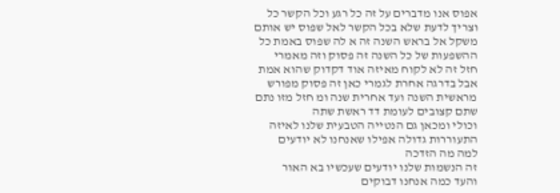אפוס אנו מדברים על זה כל רגע וכל הקשר כל
וצריך לדעת שלא בכל הקשר לאל שפוס יש אותם
משקל אל בראש השנה זה א לה שפוס באמת כל
ההשפעות של כל השנה זה פסוק וזה מאמרי
חזל זה לא לקוח מאיזה אוד דקדוק שהוא אמת
אבל בדרגה אחרת לגמרי כאן זה פסוק מפורש
מראשית השנה ועד אחרית שנה ומ חזל מזו נתם
שתם קצובים לעומת דד ראשת שתה
וכולי ומכאן גם הנטייה הטבעית שלנו לאיזה
התעוררות גדולה אפילו שאנחנו לא יודעים
למה מה הזדכה
זה הנשמות שלנו יודעים שעכשיו בא האור
והעד כמה אנחנו דבוקים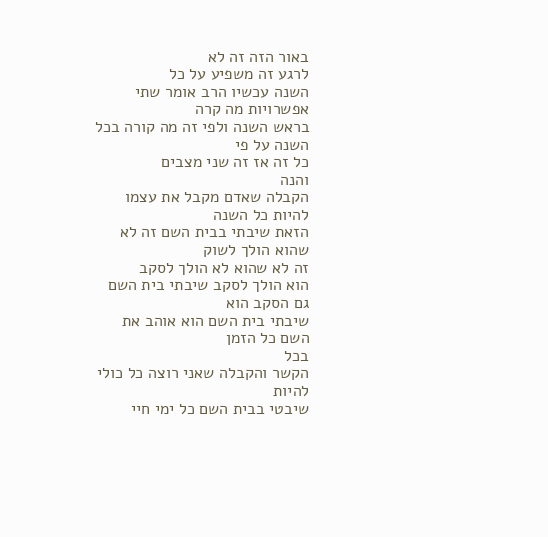באור הזה זה לא
לרגע זה משפיע על כל
השנה עכשיו הרב אומר שתי אפשרויות מה קרה
בראש השנה ולפי זה מה קורה בכל השנה על פי
כל זה אז זה שני מצבים
והנה
הקבלה שאדם מקבל את עצמו להיות כל השנה
הזאת שיבתי בבית השם זה לא שהוא הולך לשוק
זה לא שהוא לא הולך לסקב
הוא הולך לסקב שיבתי בית השם גם הסקב הוא
שיבתי בית השם הוא אוהב את השם כל הזמן
בכל
הקשר והקבלה שאני רוצה כל כולי להיות
שיבטי בבית השם כל ימי חיי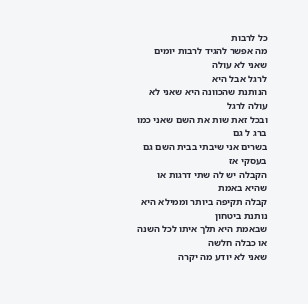כל לרבות
מה אפשר להגיד לרבות יומים שאני לא עולה
לרגל אבל היא
הנותנת שהכוונה היא שאני לא עולה לרגל
ובכל זאת שות את השם שאני כמו ברג ל גם
בשרים אני שיבתי בבית השם גם
בעסקי אז
הקבלה יש לה שתי דרגות או שהיא באמת
קבלה תקיפה ביותר וממילא היא נותנת ביטחון
שבאמת היא תלך איתו לכל השנה או כבלה חלשה
שאני לא יודע מה יקרה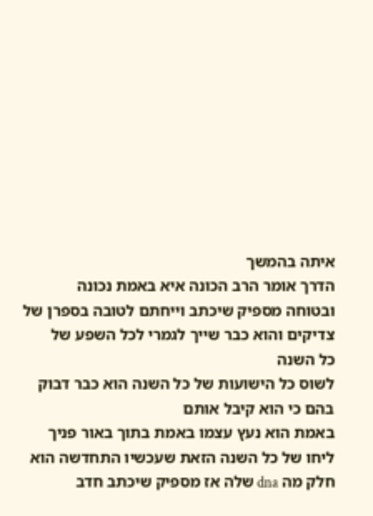איתה בהמשך
הדרך אומר הרב הכונה איא באמת נכונה
ובטוחה מספיק שיכתב וייחתם לטובה בספרן של
צדיקים והוא כבר שייך לגמרי לכל השפע של
כל השנה
לשוס כל הישועות של כל השנה הוא כבר דבוק
בהם כי הוא קיבל אותם
באמת הוא נעץ עצמו באמת בתוך באור פניך
ליחו של כל השנה הזאת שעכשיו התחדשה הוא
חלק מה dna שלה אז מספיק שיכתב חדב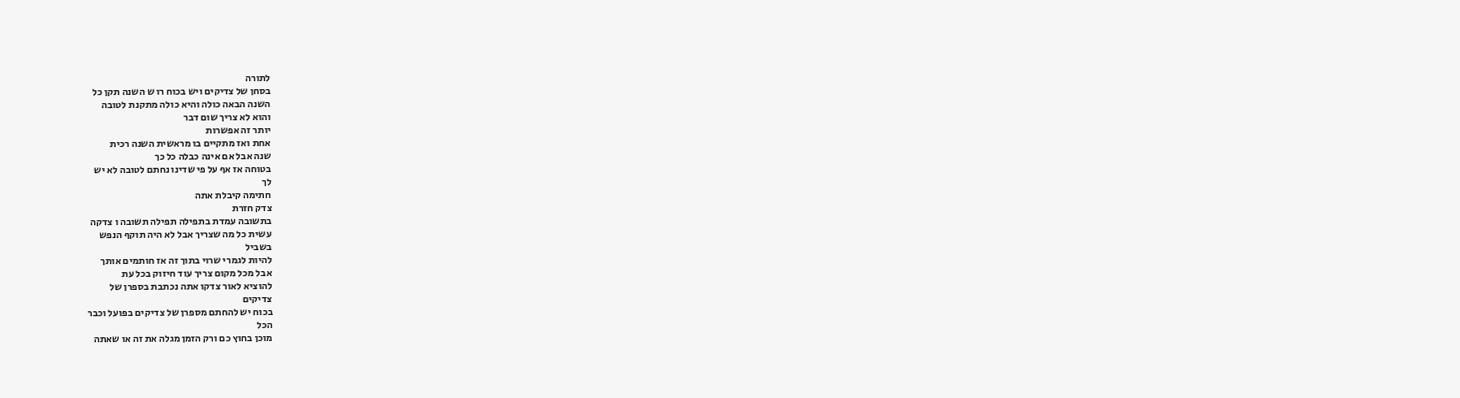לתורה
בסחן של צדיקים ויש בכוח רו ש השנה תקן כל
השנה הבאה כולה והיא כולה מתקנת לטובה
והוא לא צריך שום דבר
יותר זה אפשרות
אחת ואז מתקיים בו מראשית השנה רכית
שנה אבל אם אינה כבלה כל כך
בטוחה אז אף על פי שדינו נחתם לטובה לא יש
לך
חתימה קיבלת אתה
צדק חזרת
בתשובה עמדת בתפילה תפילה תשובה ו צדקה
עשית כל מה שצריך אבל לא היה תוקף הנפש
בשביל
להיות לגמרי שרוי בתוך זה אז חותמים אותך
אבל מכל מקום צריך עוד חיזוק בכל עת
להוציא לאור צדקו אתה נכתבת בספרן של
צדיקים
בכוח יש להחתם מספרן של צדיקים בפועל וכבר
הכל
מוכן בחוץ כם ורק הזמן מגלה את זה או שאתה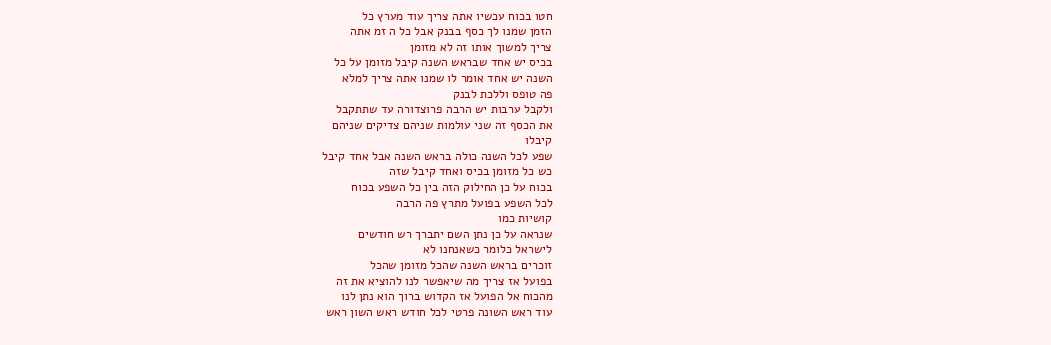חטו בכוח עכשיו אתה צריך עוד מערץ כל
הזמן שמנו לך כסף בבנק אבל כל ה זמ אתה
צריך למשוך אותו זה לא מזומן
בכיס יש אחד שבראש השנה קיבל מזומן על כל
השנה יש אחד אומר לו שמנו אתה צריך למלא
פה טופס וללכת לבנק
ולקבל ערבות יש הרבה פרוצדורה עד שתתקבל
את הכסף זה שני עולמות שניהם צדיקים שניהם
קיבלו
שפע לכל השנה כולה בראש השנה אבל אחד קיבל
כש כל מזומן בכיס ואחד קיבל שזה
בכוח על כן החילוק הזה בין כל השפע בכוח
לכל השפע בפועל מתרץ פה הרבה
קושיות כמו
שנראה על כן נתן השם יתברך רש חודשים
לישראל כלומר כשאנחנו לא
זוכרים בראש השנה שהכל מזומן שהכל
בפועל אז צריך מה שיאפשר לנו להוציא את זה
מהכוח אל הפועל אז הקדוש ברוך הוא נתן לנו
עוד ראש השונה פרטי לכל חודש ראש השון ראש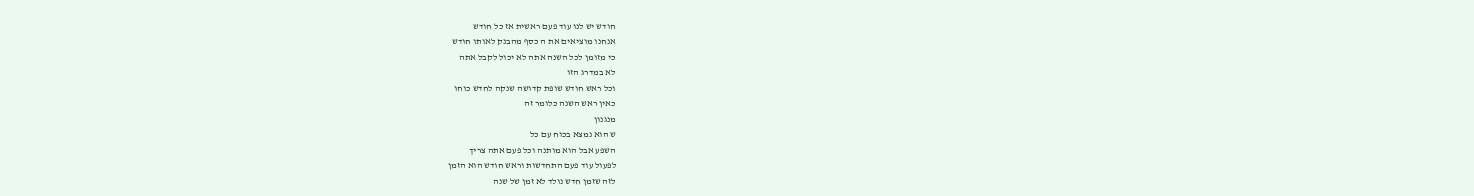חודש יש לנו עוד פעם ראשית אז כל חודש
אנחנו מוציאים את ה כסף מהבנק לאותו חודש
כי מזומן לכל השנה אתה לא יכול לקבל אתה
לא במדרג הזו
וכל ראש חודש שופת קדושה שנקה לחדש כוחו
כאין ראש השנה כלומר זה
מנגנון
ש הוא נמצא בכוח עם כל
השפע אבל הוא מותנה וכל פעם אתה צריך
לפעול עוד פעם התחדשות וראש חודש הוא הזמן
לזה שזמן חדש נולד לא זמן של שנה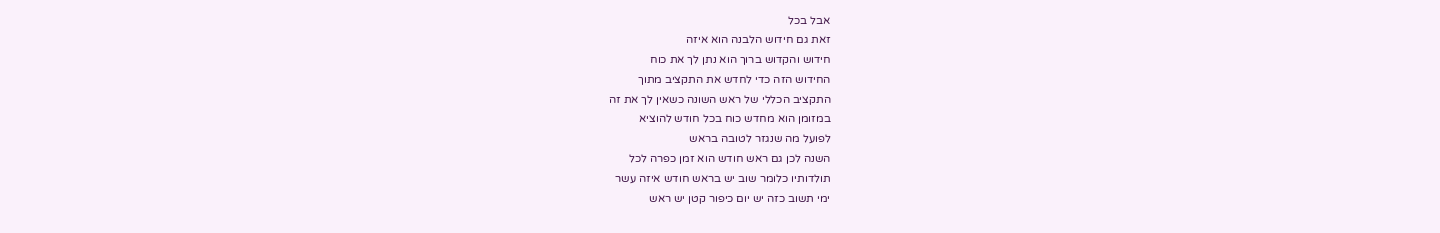אבל בכל
זאת גם חידוש הלבנה הוא איזה
חידוש והקדוש ברוך הוא נתן לך את כוח
החידוש הזה כדי לחדש את התקציב מתוך
התקציב הכללי של ראש השונה כשאין לך את זה
במזומן הוא מחדש כוח בכל חודש להוציא
לפועל מה שנגזר לטובה בראש
השנה לכן גם ראש חודש הוא זמן כפרה לכל
תולדותיו כלומר שוב יש בראש חודש איזה עשר
ימי תשוב כזה יש יום כיפור קטן יש ראש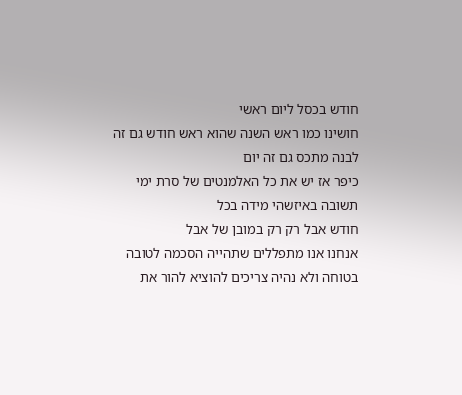חודש בכסל ליום ראשי
חושינו כמו ראש השנה שהוא ראש חודש גם זה
לבנה מתכס גם זה יום
כיפר אז יש את כל האלמנטים של סרת ימי
תשובה באיזשהי מידה בכל
חודש אבל רק רק במובן של אבל
אנחנו אנו מתפללים שתהייה הסכמה לטובה
בטוחה ולא נהיה צריכים להוציא להור את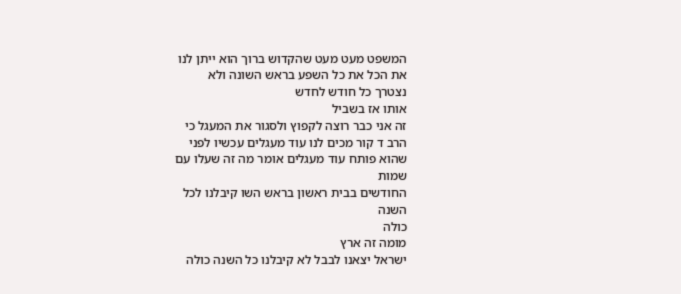המשפט מעט מעט שהקדוש ברוך הוא ייתן לנו
את הכל את כל השפע בראש השונה ולא
נצטרך כל חודש לחדש
אותו אז בשביל
זה אני כבר רוצה לקפוץ ולסגור את המעגל כי
הרב ד קור מכים לנו עוד מעגלים עכשיו לפני
שהוא פותח עוד מעגלים אומר מה זה שעלו עם
שמות
החודשים בבית ראשון בראש השו קיבלנו לכל
השנה
כולה
מומה זה ארץ
ישראל יצאנו לבבל לא קיבלנו כל השנה כולה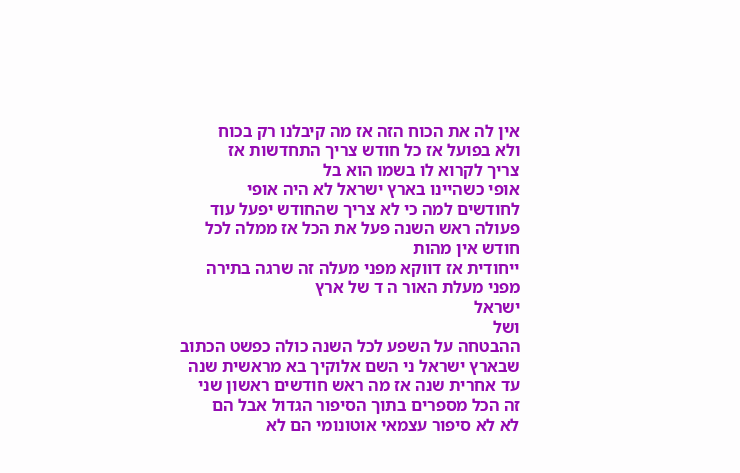אין לה את הכוח הזה אז מה קיבלנו רק בכוח
ולא בפועל אז כל חודש צריך התחדשות אז
צריך לקרוא לו בשמו הוא בל
אופי כשהיינו בארץ ישראל לא היה אופי
לחודשים למה כי לא צריך שהחודש יפעל עוד
פעולה ראש השנה פעל את הכל אז ממלה לכל
חודש אין מהות
ייחודית אז דווקא מפני מעלה זה שרגה בתירה
מפני מעלת האור ה ד של ארץ
ישראל
ושל
ההבטחה על השפע לכל השנה כולה כפשט הכתוב
שבארץ ישראל ני השם אלוקיך בא מראשית שנה
עד אחרית שנה אז מה ראש חודשים ראשון שני
זה הכל מספרים בתוך הסיפור הגדול אבל הם
לא לא סיפור עצמאי אוטונומי הם לא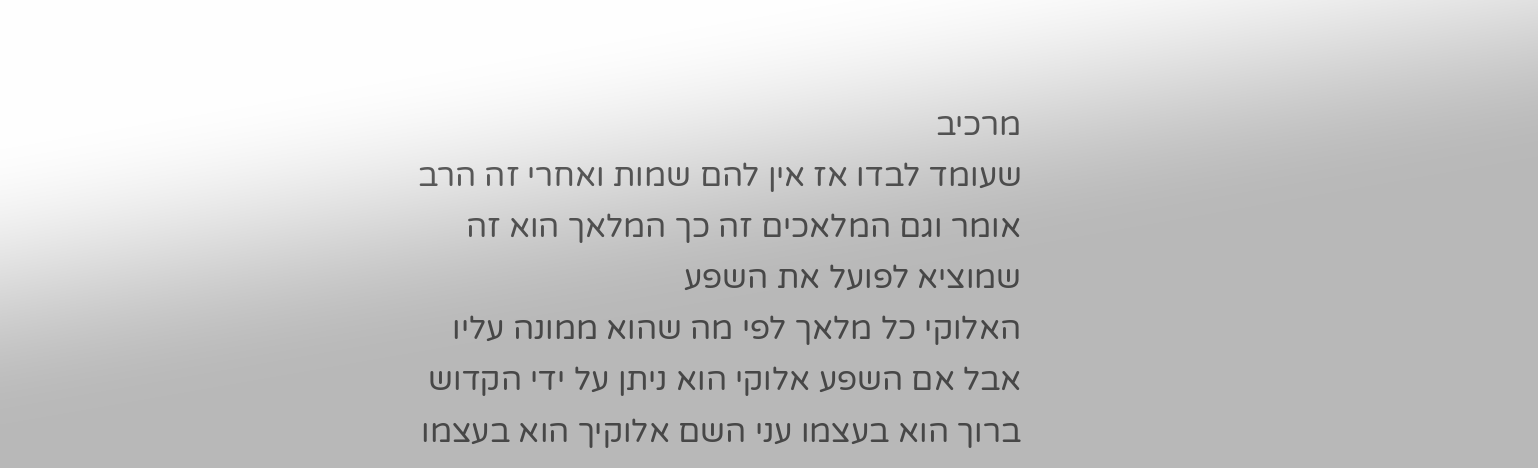מרכיב
שעומד לבדו אז אין להם שמות ואחרי זה הרב
אומר וגם המלאכים זה כך המלאך הוא זה
שמוציא לפועל את השפע
האלוקי כל מלאך לפי מה שהוא ממונה עליו
אבל אם השפע אלוקי הוא ניתן על ידי הקדוש
ברוך הוא בעצמו עני השם אלוקיך הוא בעצמו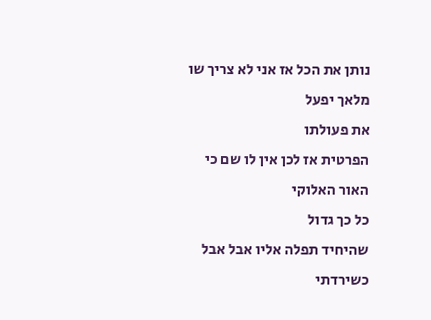נותן את הכל אז אני לא צריך שו מלאך יפעל
את פעולתו
הפרטית אז לכן אין לו שם כי האור האלוקי
כל כך גדול
שהיחיד תפלה אליו אבל אבל כשירדתי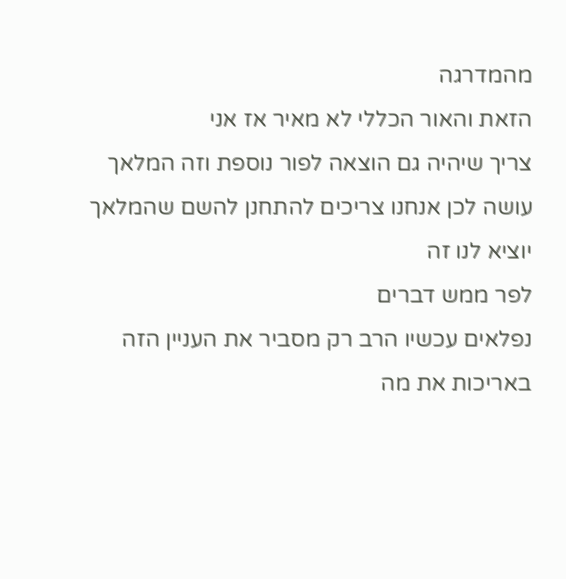מהמדרגה
הזאת והאור הכללי לא מאיר אז אני
צריך שיהיה גם הוצאה לפור נוספת וזה המלאך
עושה לכן אנחנו צריכים להתחנן להשם שהמלאך
יוציא לנו זה
לפר ממש דברים
נפלאים עכשיו הרב רק מסביר את העניין הזה
באריכות את מה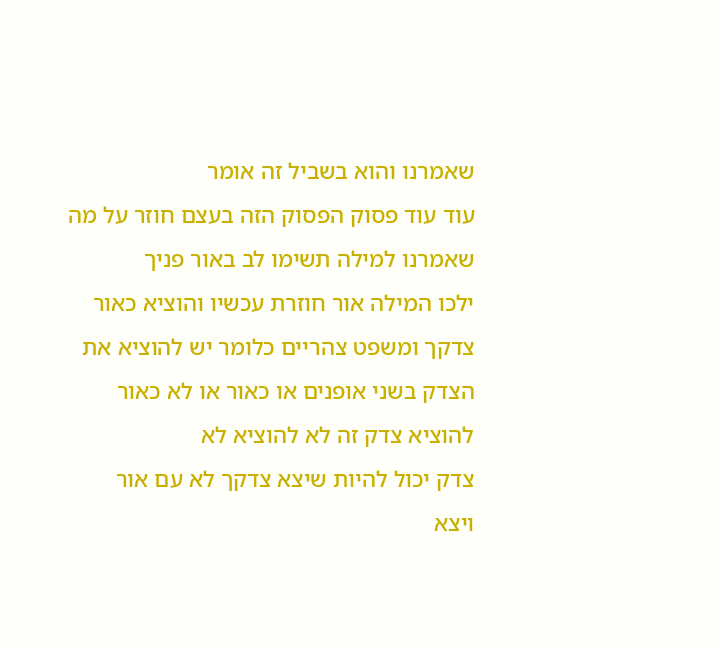שאמרנו והוא בשביל זה אומר
עוד עוד פסוק הפסוק הזה בעצם חוזר על מה
שאמרנו למילה תשימו לב באור פניך
ילכו המילה אור חוזרת עכשיו והוציא כאור
צדקך ומשפט צהריים כלומר יש להוציא את
הצדק בשני אופנים או כאור או לא כאור
להוציא צדק זה לא להוציא לא
צדק יכול להיות שיצא צדקך לא עם אור
ויצא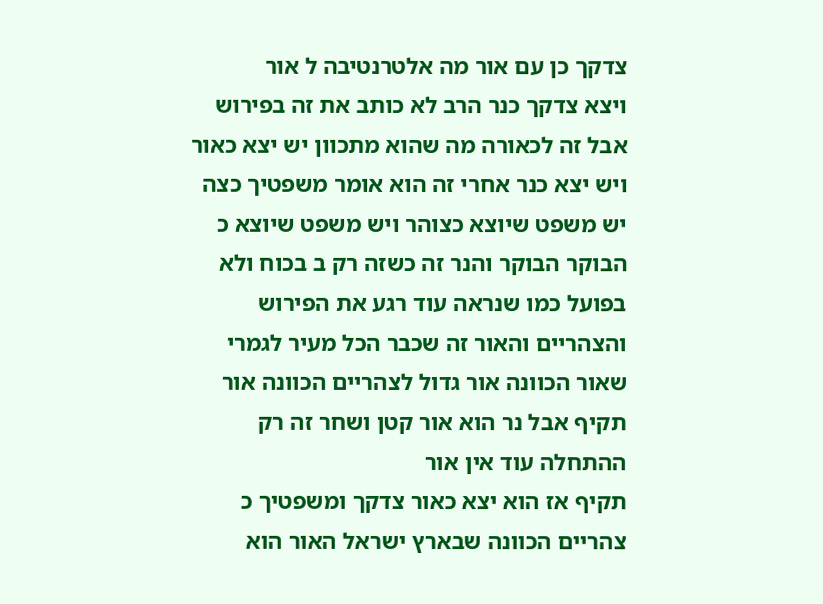צדקך כן עם אור מה אלטרנטיבה ל אור
ויצא צדקך כנר הרב לא כותב את זה בפירוש
אבל זה לכאורה מה שהוא מתכוון יש יצא כאור
ויש יצא כנר אחרי זה הוא אומר משפטיך כצה
יש משפט שיוצא כצוהר ויש משפט שיוצא כ
הבוקר הבוקר והנר זה כשזה רק ב בכוח ולא
בפועל כמו שנראה עוד רגע את הפירוש
והצהריים והאור זה שכבר הכל מעיר לגמרי
שאור הכוונה אור גדול לצהריים הכוונה אור
תקיף אבל נר הוא אור קטן ושחר זה רק
ההתחלה עוד אין אור
תקיף אז הוא יצא כאור צדקך ומשפטיך כ
צהריים הכוונה שבארץ ישראל האור הוא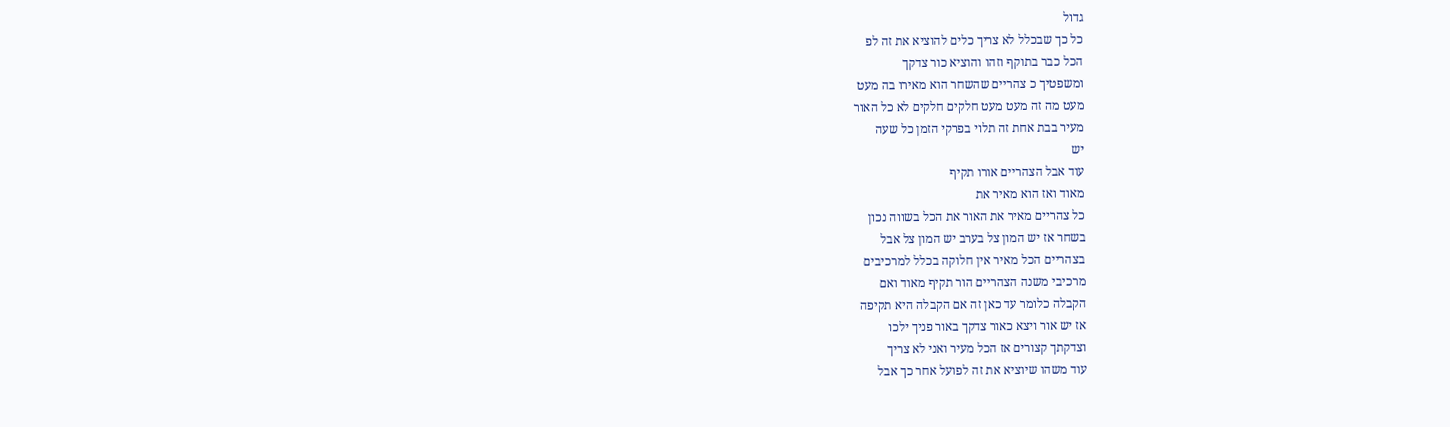גדול
כל כך שבכלל לא צריך כלים להוציא את זה לפ
הכל כבר בתוקף וזהו והוציא כור צדקך
ומשפטיך כ צהריים שהשחר הוא מאירו בה מעט
מעט מה זה מעט מעט חלקים חלקים לא כל האור
מעיר בבת אחת זה תלוי בפרקי הזמן כל שעה
יש
עוד אבל הצהריים אורו תקיף
מאוד ואז הוא מאיר את
כל צהריים מאיר את האור את הכל בשווה נכון
בשחר אז יש המון צל בערב יש המון צל אבל
בצהריים הכל מאיר אין חלוקה בכלל למרכיבים
מרכיבי משנה הצהריים הור תקיף מאוד ואם
הקבלה כלומר עד כאן זה אם הקבלה היא תקיפה
אז יש אור ויצא כאור צדקך באור פניך ילכו
וצדקתך קצורים אז הכל מעיר ואני לא צריך
עוד משהו שיוציא את זה לפועל אחר כך אבל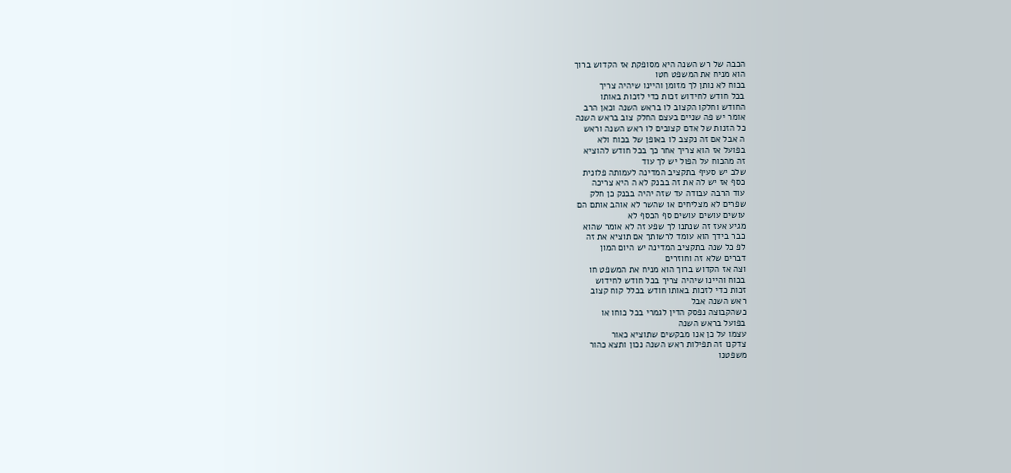הכבה של רש השנה היא מסופקת אז הקדוש ברוך
הוא מניח את המשפט חטו
בכוח לא נותן לך מזומן והיינו שיהיה צריך
בכל חודש לחידוש זכות כדי לזכות באותו
החודש וחלקו הקצוב לו בראש השנה וכאן הרב
אומר יש פה שניים בעצם החלק צוב בראש השנה
כל הזנות של אדם קצובים לו ראש השנה וראש
ה אבל אם זה נקצב לו באופן של בכוח ולא
בפועל אז הוא צריך אחר כך בכל חודש להוציא
זה מהכוח על הפול יש לך עוד
שלב יש סעיף בתקציב המדינה לעמותה פלונית
כסף אז יש לה את זה בבנק לא ה היא צריכה
עוד הרבה עבודה עד שזה יהיה בבנק כן חלק
שפרים לא מצליחים או שהשר לא אוהב אותם הם
עושים עושים עושים סף הכסף לא
מגיע אעז זה שנתנו לך שפע זה לא אומר שהוא
כבר בידך הוא עומד לרשותך אם תוציא את זה
לפ כל שנה בתקציב המדינה יש היום המון
דברים שלא זה וחוזרים
וצה אז הקדוש ברוך הוא מניח את המשפט חו
בכוח והיינו שיהיה צריך בכל חודש לחידוש
זכות כדי לזכות באותו חודש בכלל קוח קצוב
ראש השנה אבל
כשהקבוצה נפסק הדין לגמרי בכל כוחו או
בפועל בראש השנה
עצמו על כן אנו מבקשים שתוציא כאור
צדקנו זה תפילות ראש השנה נכון ותצא כהור
משפטנו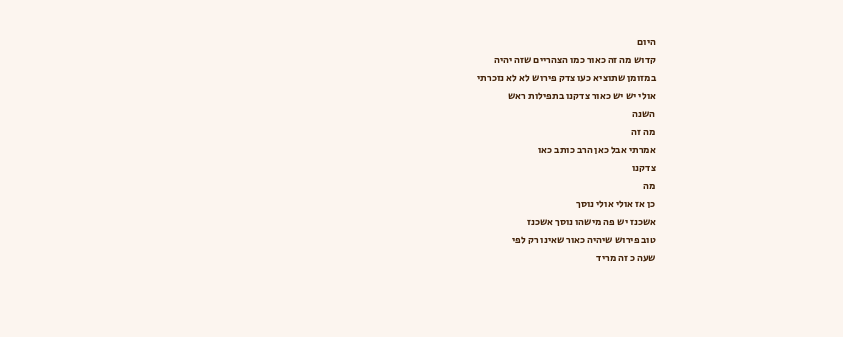היום
קדוש מה זה כאור כמו הצהריים שזה יהיה
במזומן שתוציא כעו צדק פירוש לא לא נזכרתי
אולי יש יש כאור צדקנו בתפילות ראש
השנה
מה זה
אמרתי אבל כאן הרב כותב כאו
צדקנו
מה
כן אז אולי אולי נוסך
אשכנז יש פה מישהו נוסך אשכנז
טוב פירוש שיהיה כאור שאינו רק לפי
שעה כ זה מריד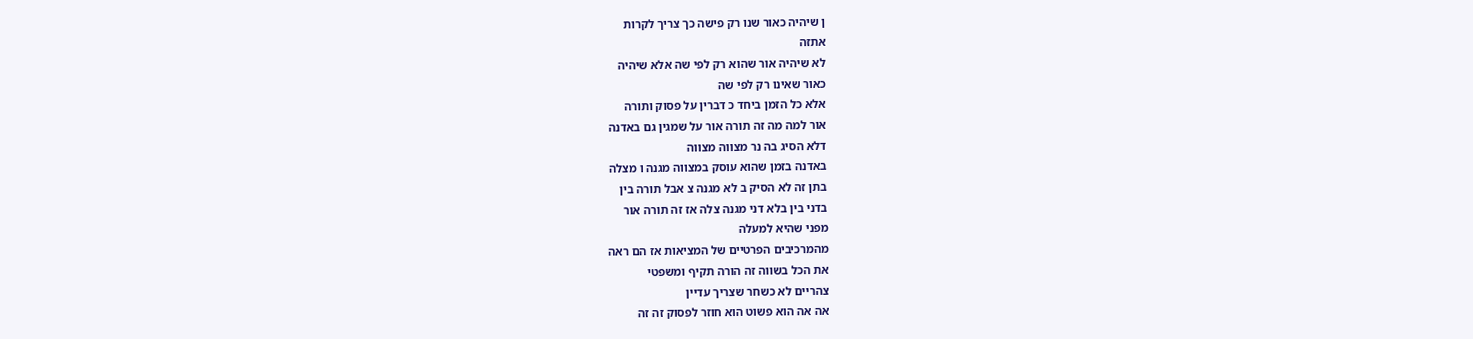ן שיהיה כאור שנו רק פישה כך צריך לקרות
אתזה
לא שיהיה אור שהוא רק לפי שה אלא שיהיה
כאור שאינו רק לפי שה
אלא כל הזמן ביחד כ דברין על פסוק ותורה
אור למה מה זה תורה אור על שמגין גם באדנה
דלא הסיג בה נר מצווה מצווה
באדנה בזמן שהוא עוסק במצווה מגנה ו מצלה
בתן זה לא הסיק ב לא מגנה צ אבל תורה בין
בדני בין בלא דני מגנה צלה אז זה תורה אור
מפני שהיא למעלה
מהמרכיבים הפרטיים של המציאות אז הם ראה
את הכל בשווה זה הורה תקיף ומשפטי
צהריים לא כשחר שצריך עדיין
אה אה הוא פשוט הוא חוזר לפסוק זה זה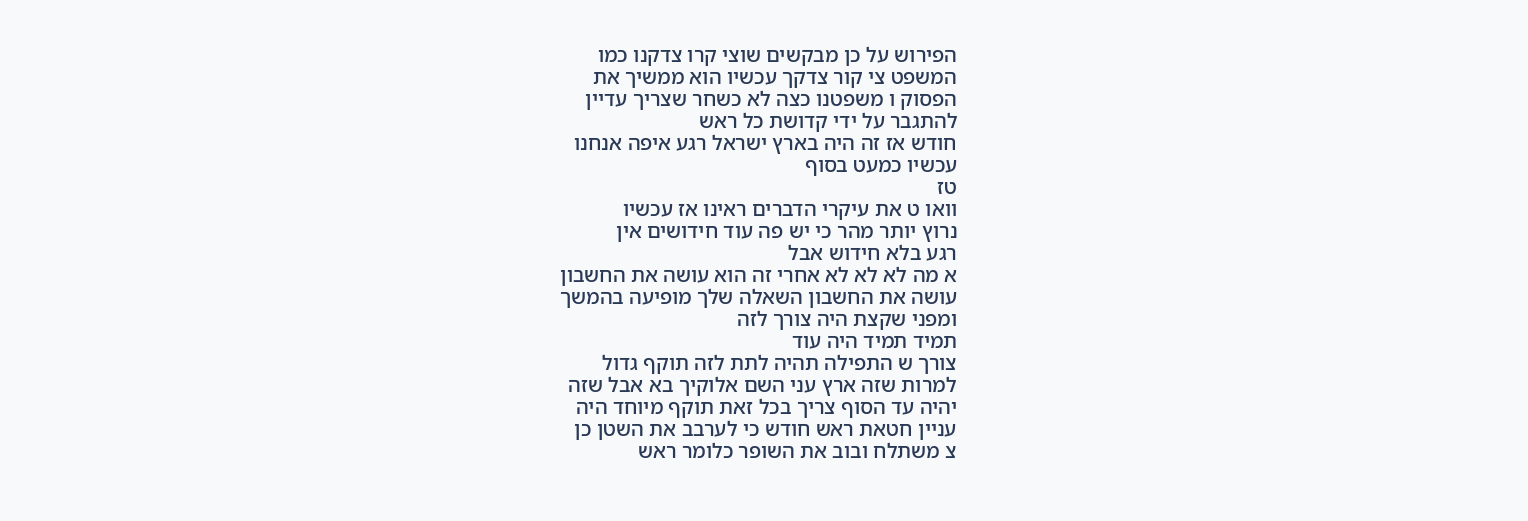הפירוש על כן מבקשים שוצי קרו צדקנו כמו
המשפט צי קור צדקך עכשיו הוא ממשיך את
הפסוק ו משפטנו כצה לא כשחר שצריך עדיין
להתגבר על ידי קדושת כל ראש
חודש אז זה היה בארץ ישראל רגע איפה אנחנו
עכשיו כמעט בסוף
טז
וואו ט את עיקרי הדברים ראינו אז עכשיו
נרוץ יותר מהר כי יש פה עוד חידושים אין
רגע בלא חידוש אבל
א מה לא לא לא אחרי זה הוא עושה את החשבון
עושה את החשבון השאלה שלך מופיעה בהמשך
ומפני שקצת היה צורך לזה
תמיד תמיד היה עוד
צורך ש התפילה תהיה לתת לזה תוקף גדול
למרות שזה ארץ עני השם אלוקיך בא אבל שזה
יהיה עד הסוף צריך בכל זאת תוקף מיוחד היה
עניין חטאת ראש חודש כי לערבב את השטן כן
צ משתלח ובוב את השופר כלומר ראש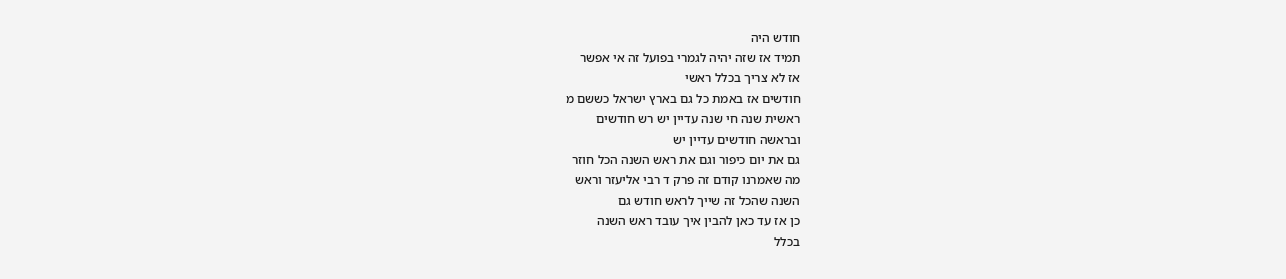חודש היה
תמיד אז שזה יהיה לגמרי בפועל זה אי אפשר
אז לא צריך בכלל ראשי
חודשים אז באמת כל גם בארץ ישראל כששם מ
ראשית שנה חי שנה עדיין יש רש חודשים
ובראשה חודשים עדיין יש
גם את יום כיפור וגם את ראש השנה הכל חוזר
מה שאמרנו קודם זה פרק ד רבי אליעזר וראש
השנה שהכל זה שייך לראש חודש גם
כן אז עד כאן להבין איך עובד ראש השנה
בכלל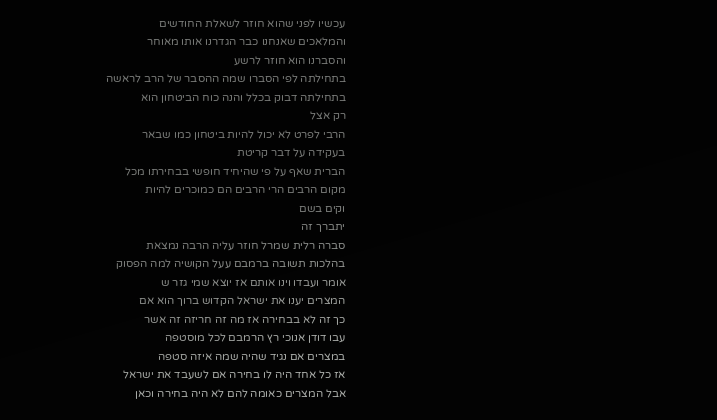עכשיו לפני שהוא חוזר לשאלת החודשים
והמלאכים שאנחנו כבר הגדרנו אותו מאוחר
והסברנו הוא חוזר לרשע
בתחילתה לפי הסברו שמה ההסבר של הרב לראשה
בתחילתה דבוק בכלל והנה כוח הביטחון הוא
רק אצל
הרבי לפרט לא יכול להיות ביטחון כמו שבאר
בעקידה על דבר קריטת
הברית שאף על פי שהיחיד חופשי בבחירתו מכל
מקום הרבים הרי הרבים הם כמוכרים להיות
וקים בשם
יתברך זה
סברה רלית שמרל חוזר עליה הרבה נמצאת
בהלכות תשובה ברמבם עעל הקושיה למה הפסוק
אומר ועבדו וינו אותם אז יוצא שמי גזר ש
המצרים יענו את ישראל הקדוש ברוך הוא אם
כך זה לא בבחירה אז מה זה חריזה זה אשר
עבו דודן אנוכי רץ הרמבם לכל מוסטפה
במצרים אם נגיד שהיה שמה איזה סטפה
אז כל אחד היה לו בחירה אם לשעבד את ישראל
אבל המצרים כאומה להם לא היה בחירה וכאן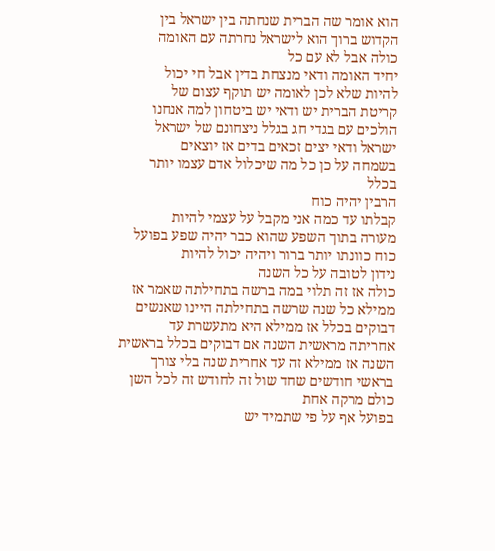הוא אומר שה הברית שנחתה בין ישראל בין
הקדוש ברוך הוא לישראל נחרתה עם האומה
כולה אבל לא עם כל
יחיד האומה ודאי מנצחת בדין אבל חי יכול
להיות שלא לכן לאומה יש תוקף עצום של
קריטת הברית יש ודאי יש ביטחון למה אנחנו
הולכים עם בגדי חג בגלל ניצחונם של ישראל
ישראל ודאי יצים זכאים בדים אז יוצאים
בשמחה על כן כל מה שיכלול אדם עצמו יותר
בכלל
הרבין יהיה כוח
קבלתו עד כמה אני מקבל על עצמי להיות
מעורה בתוך השפע שהוא כבר יהיה שפע בפועל
כוח כוונתו יותר ברור ויהיה יכול להיות
נידון לטובה על כל השנה
כולה אז זה תלוי במה ברשה בתחילתה שאמר אז
ממילא כל שנה שרשה בתחילתה היינו שאנשים
דבוקים בכלל אז ממילא היא מתעשרת עד
אחריתה מראשית השנה אם דבוקים בכלל בראשית
השנה אז ממילא זה עד אחרית שנה בלי צורך
בראשי חודשים שחד שול זה לחודש זה לכל השן
כולם מרקה אחת
בפועל אף על פי שתמיד יש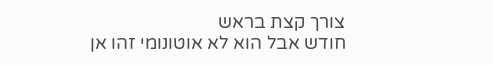צורך קצת בראש
חודש אבל הוא לא אוטונומי זהו אן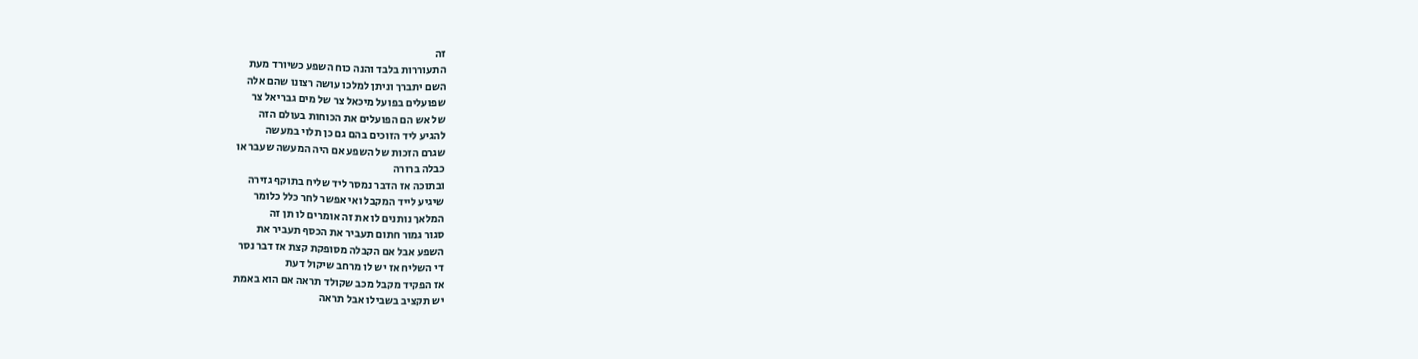זה
התעוררות בלבד והנה כוח השפע כשיורד מעת
השם יתברך וניתן למלכו עושה רצונו שהם אלה
שפועלים בפועל מיכאל צר של מים גבריאל צר
של אש הם הפועלים את הכוחות בעולם הזה
להגיע ליד הזוכים בהם גם כן תלוי במעשה
שגרם הזכות של השפע אם היה המעשה שעבר או
כבלה ברורה
ובתוכה אז הדבר נמסר ליד שליח בתוקף גזירה
שיגיע לייד המקבל ואי אפשר לחר כלל כלומר
המלאך נותנים לו את זה אומרים לו תן זה
סגור גמור חתום תעביר את הכסף תעביר את
השפע אבל אם הקבלה מסופקת קצת אז דבר נסר
די השליח אז יש לו מרחב שיקול דעת
אז הפקיד מקבל מכב שקולד תראה אם הוא באמת
יש תקציב בשבילו אבל תראה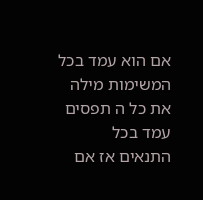אם הוא עמד בכל
המשימות מילה את כל ה תפסים עמד בכל
התנאים אז אם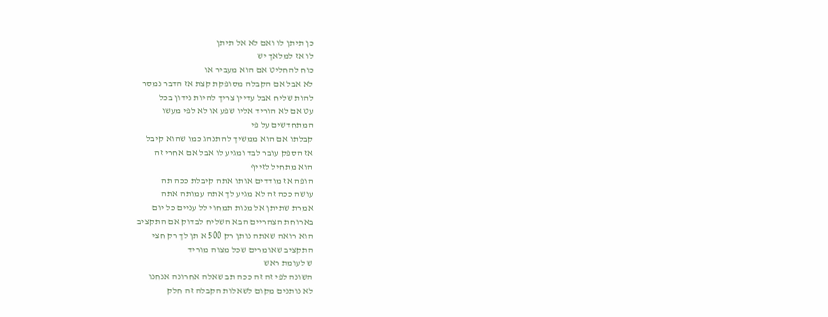כן תיתן לו ואם לא אל תיתן
לו אז למלאך יש
כוח להחליט אם הוא מעביר או
לא אבל אם הקבלה מסופקת קצת אז הדבר נמסר
להות שליח אבל עדיין צריך להיות נידון בכל
עט אם לא הוריד אליו שפע או לא לפי מעשו
המתחדשים על פי
קבלתו אם הוא ממשיך להתנהג כמו שהוא קיבל
אז הספק עובר לבד ומגיע לו אבל אם אחרי זה
הוא מתחיל לזייף
הופה אז מודדים אותו אתה קיבלת ככה תה
עושה ככה זה לא מגיע לך אתה עמותה אתה
אמרת שתיתן אל מנות תמחוי לל עניים כל יום
בארוחת הצהריים הבא השליח לבדוק אם התקציב
הוא רואה שאתה נותן רק 500 א תן לך רק חצי
התקציב שאומרים שכל מצוה מוריד
ש לעומת ראש
השונה לפי זה זה ככה תב שאלה אחרונה אנחנו
לא נותנים מקום לשאלות הקבלה זה חלק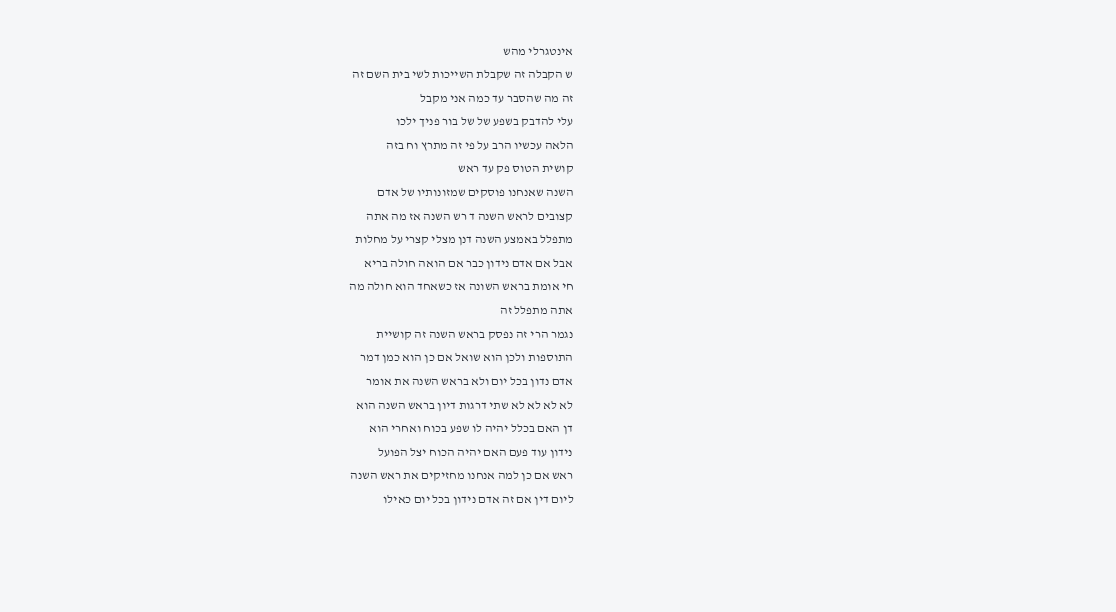אינטגרלי מהש
ש הקבלה זה שקבלת השייכות לשי בית השם זה
זה מה שהסבר עד כמה אני מקבל
עלי להדבק בשפע של של בור פניך ילכו
הלאה עכשיו הרב על פי זה מתרץ וח בזה
קושית הטוס פק עד ראש
השנה שאנחנו פוסקים שמזונותיו של אדם
קצובים לראש השנה ד רש השנה אז מה אתה
מתפלל באמצע השנה דנן מצלי קצרי על מחלות
אבל אם אדם נידון כבר אם הואה חולה בריא
חי אומת בראש השונה אז כשאחד הוא חולה מה
אתה מתפלל זה
נגמר הרי זה נפסק בראש השנה זה קושיית
התוספות ולכן הוא שואל אם כן הוא כמן דמר
אדם נדון בכל יום ולא בראש השנה את אומר
לא לא לא לא שתי דרגות דיון בראש השנה הוא
דן האם בכלל יהיה לו שפע בכוח ואחרי הוא
נידון עוד פעם האם יהיה הכוח יצל הפועל
ראש אם כן למה אנחנו מחזיקים את ראש השנה
ליום דין אם זה אדם נידון בכל יום כאילו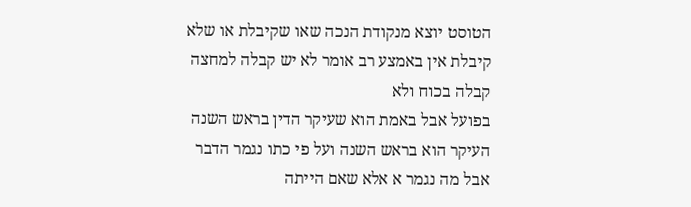הטוסט יוצא מנקודת הנכה שאו שקיבלת או שלא
קיבלת אין באמצע רב אומר לא יש קבלה למחצה
קבלה בכוח ולא
בפועל אבל באמת הוא שעיקר הדין בראש השנה
העיקר הוא בראש השנה ועל פי כתו נגמר הדבר
אבל מה נגמר א אלא שאם הייתה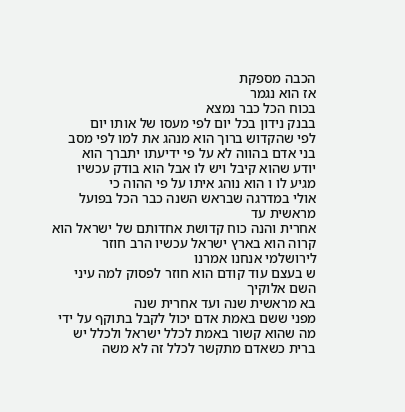הכבה מספקת
אז הוא נגמר
בכוח הכל כבר נמצא
בבנק נידון בכל יום לפי מעסו של אותו יום
לפי שהקדוש ברוך הוא מנהג את למו לפי מסב
בני אדם בהווה לא על פי ידיעתו יתברך הוא
יודע שהוא קיבל ויש לו אבל הוא בודק עכשיו
מגיע לו ו הוא נוהג איתו על פי ההוה כי
אולי במדרגה שבראש השנה כבר הכל בפועל
מראשית עד
אחרית והנה כוח קדושת אחדותם של ישראל הוא
קרוה הוא בארץ ישראל עכשיו הרב חוזר
לירושלמי אנחנו אמרנו
ש בעצם עוד קודם הוא חוזר לפסוק למה עיני
השם אלוקיך
בא מראשית שנה ועד אחרית שנה
מפני ששם באמת אדם יכול לקבל בתוקף על ידי
מה שהוא קשור באמת לכלל ישראל ולכלל יש
ברית כשאדם מתקשר לכלל זה לא משה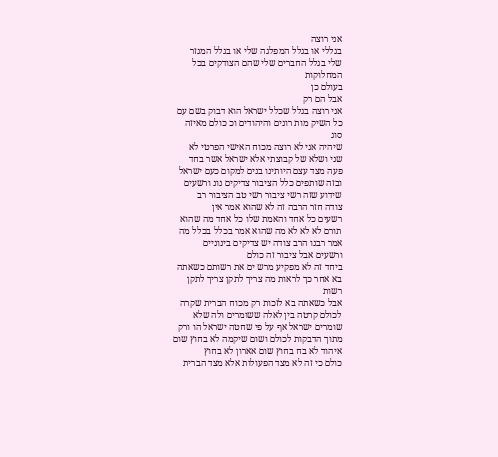אני רוצה
בגללי או בגלל המפלגה שלי או בגלל המגזר
שלי בגלל החברים שלי שהם הצודקים בכל
המחלוקות
בעולם כן
אבל הם רק
אני רוצה בגלל שכלל ישראל הוא דבוק בשם עם
כל השיק מות רונים והיהודים וכ כולם מאיזה
סוג
שיהיה אני לא רוצה מכוח האישי הפרטי לא
שני ושלא של קבוצתי אלא ישראל אשר בחד
פעה מצד עצם היותינו בנים למקום כעם ישראל
ובזה שותפים כלל הציבור צדיקים נונ ורשעים
שידוע שזה רשי ציבור רשי טב הציבור רב
צודה חזר הרבה זה לא שהוא אמר אין
רשעים כל אחד והאמת שלו כל אחד מה שהוא
תורם לא לא לא מה שהוא אמר בכלל בכלל מה
אמר רבנו הרב צודה יש צדיקים בינוניים
ורשעים אבל ציבור זה כולם
ביחד זה לא מפקיע מרש ים את רשותם כשאתה
בא אחר כך לראות מה צריך לתקן צריך לתקן
רשות
אבל כשאתה בא לזכות רק מכוח הברית שקרה
לכולם קרטה בין לאלה ששומרים ולה שלא
שומרים ישראל אף על פי שחטה ישראל הו ורק
מתוך הדבקות לכולם ושום שיקמה לא בחוץ שום
איהוד לא בח בחוץ שום אארון לא בחוץ
כולם כי זה לא מצד הפעולות אלא מצד הברית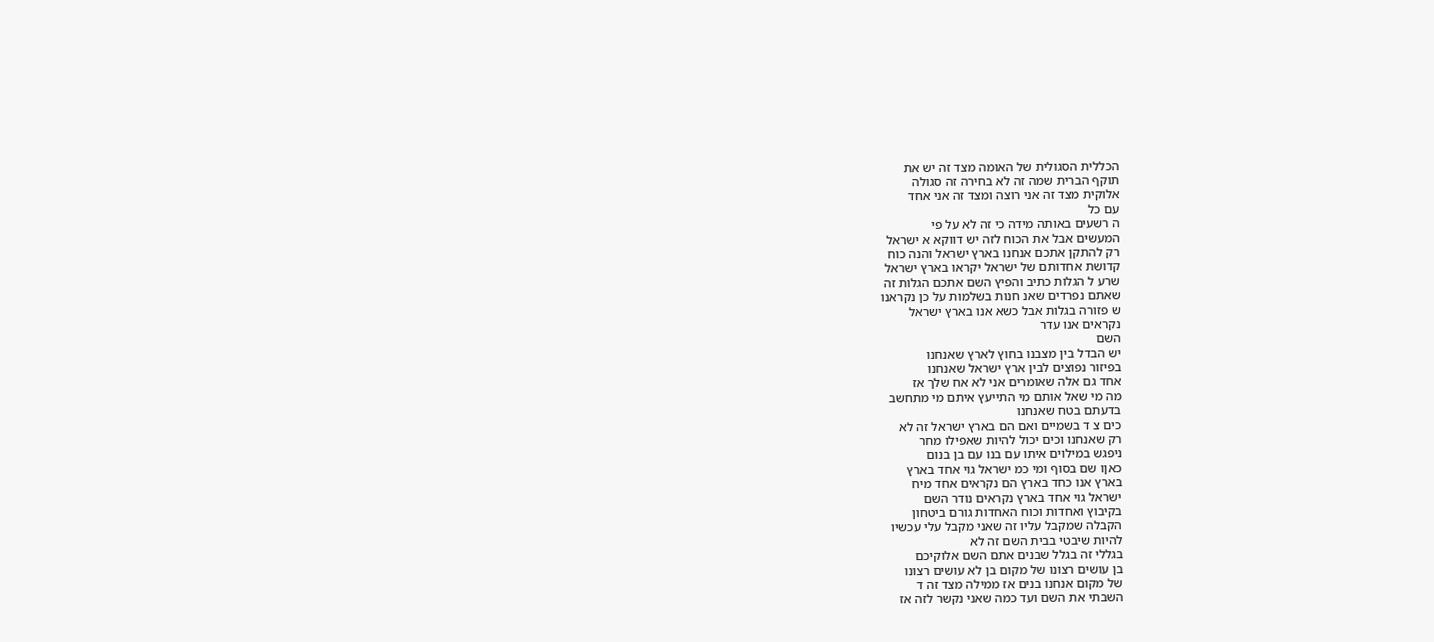הכללית הסגולית של האומה מצד זה יש את
תוקף הברית שמה זה לא בחירה זה סגולה
אלוקית מצד זה אני רוצה ומצד זה אני אחד
עם כל
ה רשעים באותה מידה כי זה לא על פי
המעשים אבל את הכוח לזה יש דווקא א ישראל
רק להתקן אתכם אנחנו בארץ ישראל והנה כוח
קדושת אחדותם של ישראל יקראו בארץ ישראל
שרע ל הגלות כתיב והפיץ השם אתכם הגלות זה
שאתם נפרדים שאנ חנות בשלמות על כן נקראנו
ש פזורה בגלות אבל כשא אנו בארץ ישראל
נקראים אנו עדר
השם
יש הבדל בין מצבנו בחוץ לארץ שאנחנו
בפיזור נפוצים לבין ארץ ישראל שאנחנו
אחד גם אלה שאומרים אני לא אח שלך אז
מה מי שאל אותם מי התייעץ איתם מי מתחשב
בדעתם בטח שאנחנו
כים צ ד בשמיים ואם הם בארץ ישראל זה לא
רק שאנחנו וכים יכול להיות שאפילו מחר
ניפגש במילוים איתו עם בנו עם בן בנום
כאןו שם בסוף ומי כמ ישראל גוי אחד בארץ
בארץ אנו כחד בארץ הם נקראים אחד מיח
ישראל גוי אחד בארץ נקראים נודר השם
בקיבוץ ואחדות וכוח האחדות גורם ביטחון
הקבלה שמקבל עליו זה שאני מקבל עלי עכשיו
להיות שיבטי בבית השם זה לא
בגללי זה בגלל שבנים אתם השם אלוקיכם
בן עושים רצונו של מקום בן לא עושים רצונו
של מקום אנחנו בנים אז ממילה מצד זה ד
השבתי את השם ועד כמה שאני נקשר לזה אז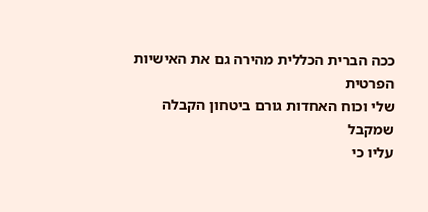ככה הברית הכללית מהירה גם את האישיות
הפרטית
שלי וכוח האחדות גורם ביטחון הקבלה שמקבל
עליו כי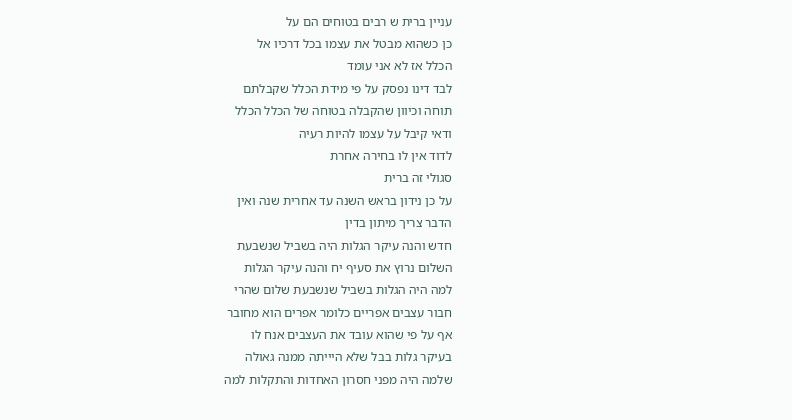עניין ברית ש רבים בטוחים הם על
כן כשהוא מבטל את עצמו בכל דרכיו אל
הכלל אז לא אני עומד
לבד דינו נפסק על פי מידת הכלל שקבלתם
תוחה וכיוון שהקבלה בטוחה של הכלל הכלל
ודאי קיבל על עצמו להיות רעיה
לדוד אין לו בחירה אחרת
סגולי זה ברית
על כן נידון בראש השנה עד אחרית שנה ואין
הדבר צריך מיתון בדין
חדש והנה עיקר הגלות היה בשביל שנשבעת
השלום נרוץ את סעיף יח והנה עיקר הגלות
למה היה הגלות בשביל שנשבעת שלום שהרי
חבור עצבים אפריים כלומר אפרים הוא מחובר
אף על פי שהוא עובד את העצבים אנח לו
בעיקר גלות בבל שלא היייתה ממנה גאולה
שלמה היה מפני חסרון האחדות והתקלות למה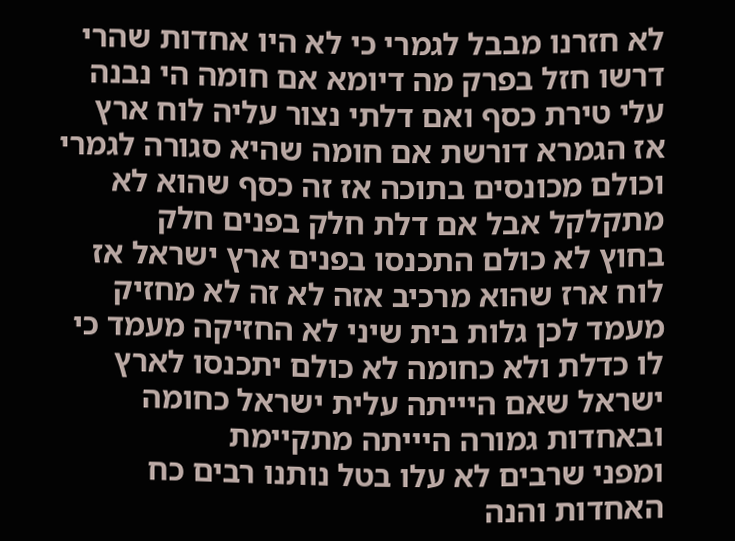לא חזרנו מבבל לגמרי כי לא היו אחדות שהרי
דרשו חזל בפרק מה דיומא אם חומה הי נבנה
עלי טירת כסף ואם דלתי נצור עליה לוח ארץ
אז הגמרא דורשת אם חומה שהיא סגורה לגמרי
וכולם מכונסים בתוכה אז זה כסף שהוא לא
מתקלקל אבל אם דלת חלק בפנים חלק
בחוץ לא כולם התכנסו בפנים ארץ ישראל אז
לוח ארז שהוא מרכיב אזה לא זה לא מחזיק
מעמד לכן גלות בית שיני לא החזיקה מעמד כי
לו כדלת ולא כחומה לא כולם יתכנסו לארץ
ישראל שאם היייתה עלית ישראל כחומה
ובאחדות גמורה היייתה מתקיימת
ומפני שרבים לא עלו בטל נותנו רבים כח
האחדות והנה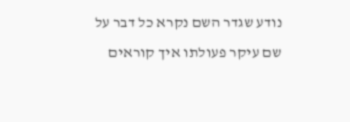נודע שגדר השם נקרא כל דבר על
שם עיקר פעולתו איך קוראים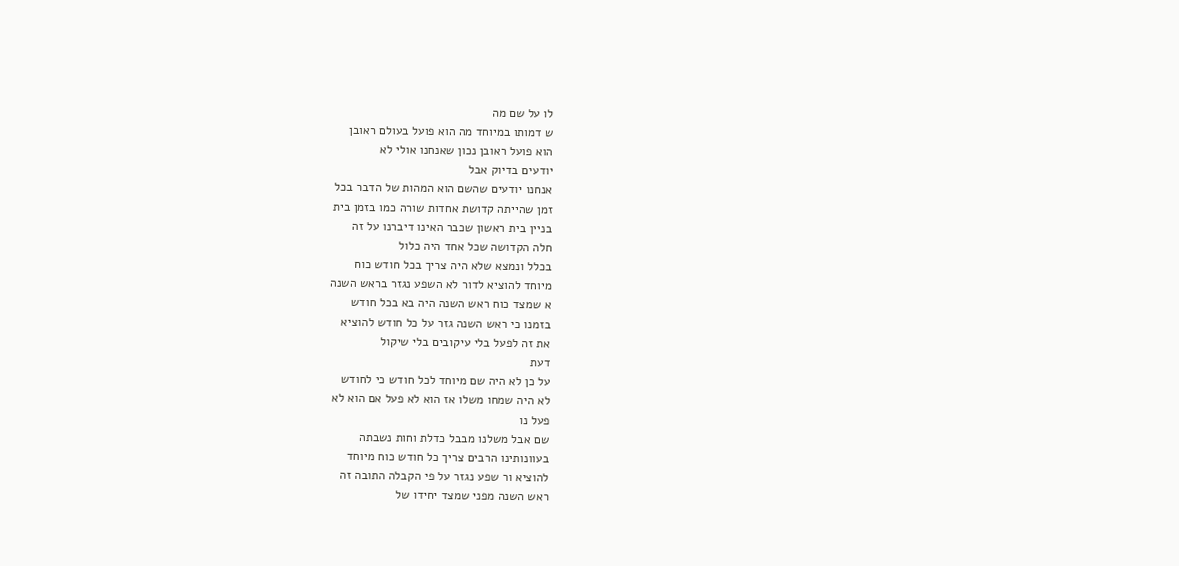לו על שם מה
ש דמותו במיוחד מה הוא פועל בעולם ראובן
הוא פועל ראובן נכון שאנחנו אולי לא
יודעים בדיוק אבל
אנחנו יודעים שהשם הוא המהות של הדבר בכל
זמן שהייתה קדושת אחדות שורה כמו בזמן בית
בניין בית ראשון שכבר האינו דיברנו על זה
חלה הקדושה שכל אחד היה כלול
בכלל ונמצא שלא היה צריך בכל חודש כוח
מיוחד להוציא לדור לא השפע נגזר בראש השנה
א שמצד כוח ראש השנה היה בא בכל חודש
בזמנו כי ראש השנה גזר על כל חודש להוציא
את זה לפעל בלי עיקובים בלי שיקול
דעת
על כן לא היה שם מיוחד לכל חודש כי לחודש
לא היה שמחו משלו אז הוא לא פעל אם הוא לא
פעל נו
שם אבל משלנו מבבל כדלת וחות נשבתה
בעוונותינו הרבים צריך כל חודש כוח מיוחד
להוציא ור שפע נגזר על פי הקבלה התובה זה
ראש השנה מפני שמצד יחידו של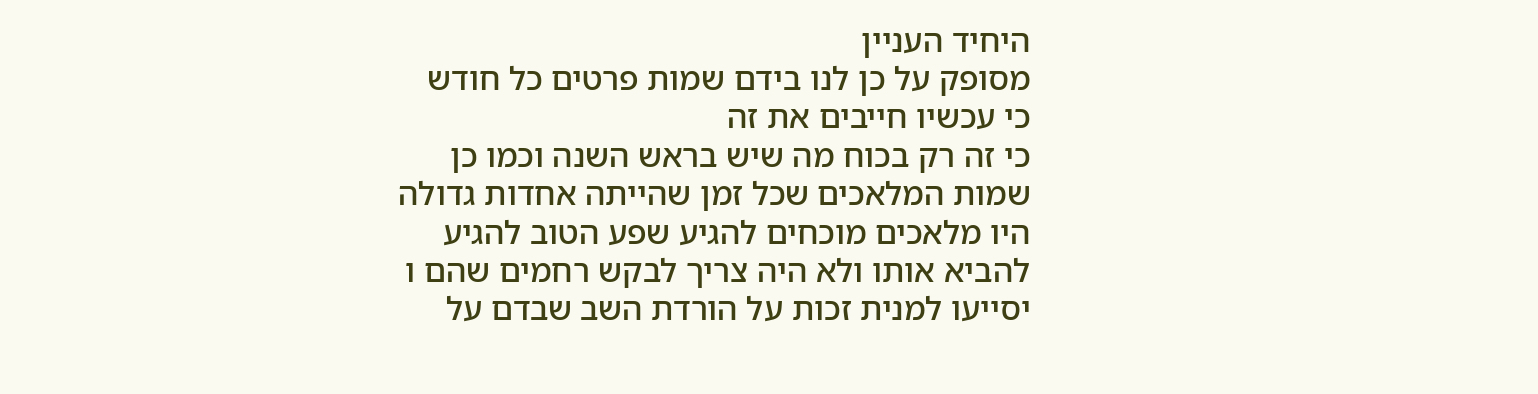היחיד העניין
מסופק על כן לנו בידם שמות פרטים כל חודש
כי עכשיו חייבים את זה
כי זה רק בכוח מה שיש בראש השנה וכמו כן
שמות המלאכים שכל זמן שהייתה אחדות גדולה
היו מלאכים מוכחים להגיע שפע הטוב להגיע
להביא אותו ולא היה צריך לבקש רחמים שהם ו
יסייעו למנית זכות על הורדת השב שבדם על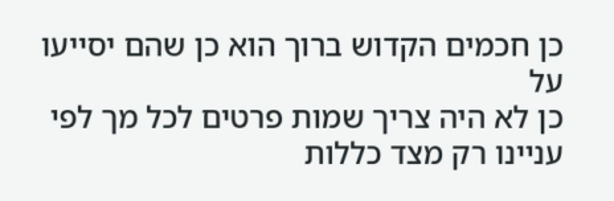כן חכמים הקדוש ברוך הוא כן שהם יסייעו על
כן לא היה צריך שמות פרטים לכל מך לפי
עניינו רק מצד כללות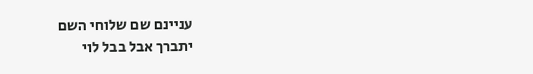עניינם שם שלוחי השם
יתברך אבל בבל לוי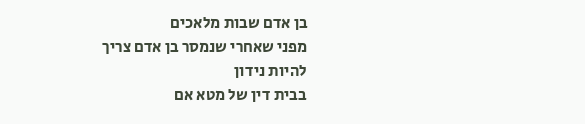בן אדם שבות מלאכים
מפני שאחרי שנמסר בן אדם צריך להיות נידון
בבית דין של מטא אם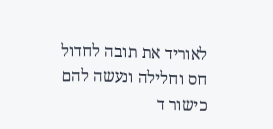לאוריד את תובה לחדול
חס וחלילה ונעשה להם כישור ד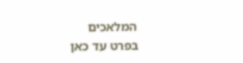המלאכים
בפרט עד כאן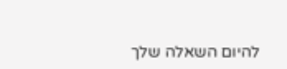להיום השאלה שלך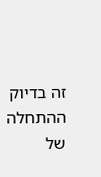זה בדיוק ההתחלה של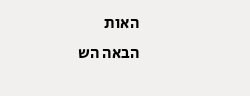האות
הבאה הש